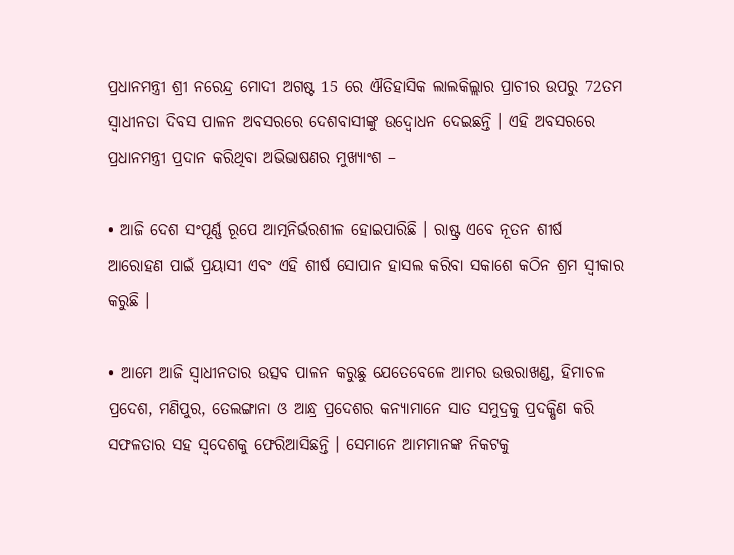ପ୍ରଧାନମନ୍ତ୍ରୀ ଶ୍ରୀ ନରେନ୍ଦ୍ର ମୋଦୀ ଅଗଷ୍ଟ 15 ରେ ଐତିହାସିକ ଲାଲକିଲ୍ଲାର ପ୍ରାଚୀର ଉପରୁ 72ତମ ସ୍ୱାଧୀନତା ଦିବସ ପାଳନ ଅବସରରେ ଦେଶବାସୀଙ୍କୁ ଉଦ୍ବୋଧନ ଦେଇଛନ୍ତି । ଏହି ଅବସରରେ ପ୍ରଧାନମନ୍ତ୍ରୀ ପ୍ରଦାନ କରିଥିବା ଅଭିଭାଷଣର ମୁଖ୍ୟାଂଶ –

• ଆଜି ଦେଶ ସଂପୂର୍ଣ୍ଣ ରୂପେ ଆତ୍ମନିର୍ଭରଶୀଳ ହୋଇପାରିଛି । ରାଷ୍ଟ୍ର ଏବେ ନୂତନ ଶୀର୍ଷ ଆରୋହଣ ପାଇଁ ପ୍ରୟାସୀ ଏବଂ ଏହି ଶୀର୍ଷ ସୋପାନ ହାସଲ କରିବା ସକାଶେ କଠିନ ଶ୍ରମ ସ୍ୱୀକାର କରୁଛି ।

• ଆମେ ଆଜି ସ୍ୱାଧୀନତାର ଉତ୍ସବ ପାଳନ କରୁଛୁ ଯେତେବେଳେ ଆମର ଉତ୍ତରାଖଣ୍ଡ, ହିମାଚଳ ପ୍ରଦେଶ, ମଣିପୁର, ତେଲଙ୍ଗାନା ଓ ଆନ୍ଧ୍ର ପ୍ରଦେଶର କନ୍ୟାମାନେ ସାତ ସମୁଦ୍ରକୁ ପ୍ରଦକ୍ଷିଣ କରି ସଫଳତାର ସହ ସ୍ୱଦେଶକୁ ଫେରିଆସିଛନ୍ତି । ସେମାନେ ଆମମାନଙ୍କ ନିକଟକୁ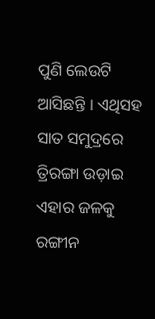ପୁଣି ଲେଉଟି ଆସିଛନ୍ତି । ଏଥିସହ ସାତ ସମୁଦ୍ରରେ ତ୍ରିରଙ୍ଗା ଉଡ଼ାଇ ଏହାର ଜଳକୁ ରଙ୍ଗୀନ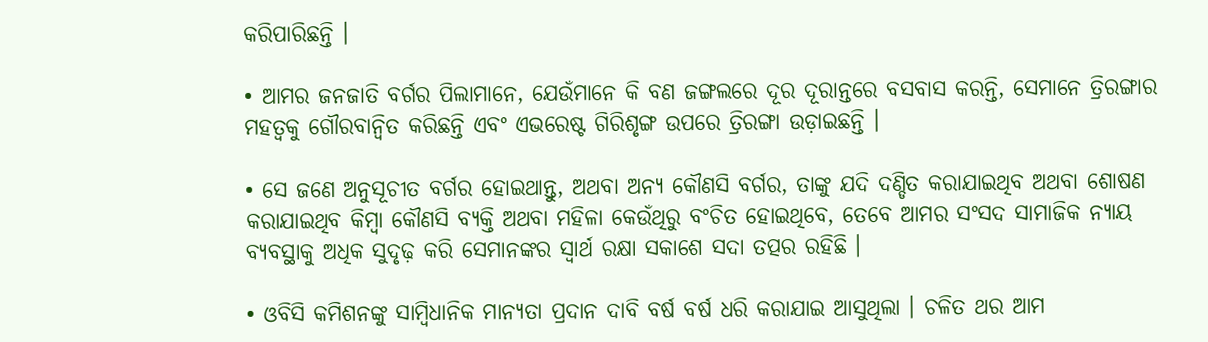କରିପାରିଛନ୍ତି ।

• ଆମର ଜନଜାତି ବର୍ଗର ପିଲାମାନେ, ଯେଉଁମାନେ କି ବଣ ଜଙ୍ଗଲରେ ଦୂର ଦୂରାନ୍ତରେ ବସବାସ କରନ୍ତି, ସେମାନେ ତ୍ରିରଙ୍ଗାର ମହତ୍ୱକୁ ଗୌରବାନ୍ୱିତ କରିଛନ୍ତି ଏବଂ ଏଭରେଷ୍ଟ ଗିରିଶୃଙ୍ଗ ଉପରେ ତ୍ରିରଙ୍ଗା ଉଡ଼ାଇଛନ୍ତି ।

• ସେ ଜଣେ ଅନୁସୂଚୀତ ବର୍ଗର ହୋଇଥାନ୍ତୁ, ଅଥବା ଅନ୍ୟ କୌଣସି ବର୍ଗର, ତାଙ୍କୁ ଯଦି ଦଣ୍ଡିତ କରାଯାଇଥିବ ଅଥବା ଶୋଷଣ କରାଯାଇଥିବ କିମ୍ବା କୌଣସି ବ୍ୟକ୍ତି ଅଥବା ମହିଳା କେଉଁଥିରୁ ବଂଚିତ ହୋଇଥିବେ, ତେବେ ଆମର ସଂସଦ ସାମାଜିକ ନ୍ୟାୟ ବ୍ୟବସ୍ଥାକୁ ଅଧିକ ସୁଦୃଢ଼ କରି ସେମାନଙ୍କର ସ୍ୱାର୍ଥ ରକ୍ଷା ସକାଶେ ସଦା ତତ୍ପର ରହିଛି ।

• ଓବିସି କମିଶନଙ୍କୁ ସାମ୍ବିଧାନିକ ମାନ୍ୟତା ପ୍ରଦାନ ଦାବି ବର୍ଷ ବର୍ଷ ଧରି କରାଯାଇ ଆସୁଥିଲା । ଚଳିତ ଥର ଆମ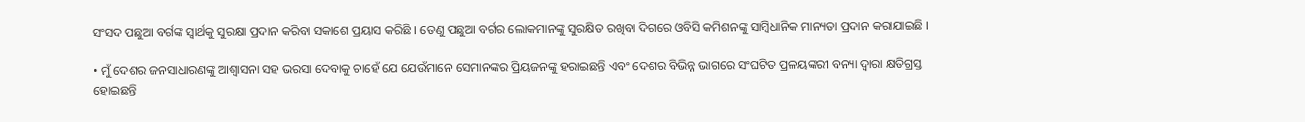ସଂସଦ ପଛୁଆ ବର୍ଗଙ୍କ ସ୍ୱାର୍ଥକୁ ସୁରକ୍ଷା ପ୍ରଦାନ କରିବା ସକାଶେ ପ୍ରୟାସ କରିଛି । ତେଣୁ ପଛୁଆ ବର୍ଗର ଲୋକମାନଙ୍କୁ ସୁରକ୍ଷିତ ରଖିବା ଦିଗରେ ଓବିସି କମିଶନଙ୍କୁ ସାମ୍ବିଧାନିକ ମାନ୍ୟତା ପ୍ରଦାନ କରାଯାଇଛି ।

• ମୁଁ ଦେଶର ଜନସାଧାରଣଙ୍କୁ ଆଶ୍ୱାସନା ସହ ଭରସା ଦେବାକୁ ଚାହେଁ ଯେ ଯେଉଁମାନେ ସେମାନଙ୍କର ପ୍ରିୟଜନଙ୍କୁ ହରାଇଛନ୍ତି ଏବଂ ଦେଶର ବିଭିନ୍ନ ଭାଗରେ ସଂଘଟିତ ପ୍ରଳୟଙ୍କରୀ ବନ୍ୟା ଦ୍ୱାରା କ୍ଷତିଗ୍ରସ୍ତ ହୋଇଛନ୍ତି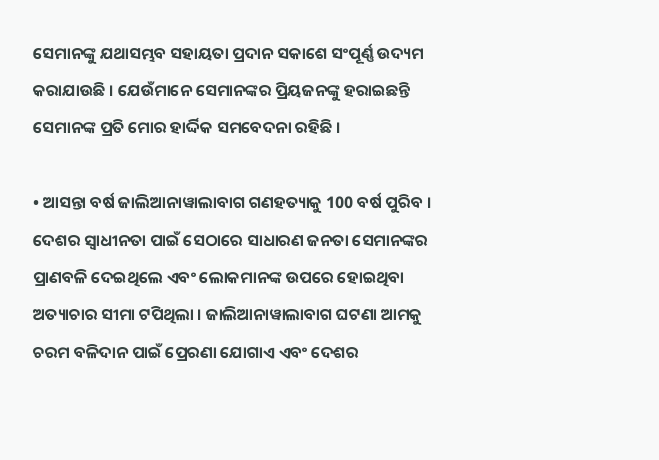ସେମାନଙ୍କୁ ଯଥାସମ୍ଭବ ସହାୟତା ପ୍ରଦାନ ସକାଶେ ସଂପୂର୍ଣ୍ଣ ଉଦ୍ୟମ କରାଯାଉଛି । ଯେଉଁମାନେ ସେମାନଙ୍କର ପ୍ରିୟଜନଙ୍କୁ ହରାଇଛନ୍ତି ସେମାନଙ୍କ ପ୍ରତି ମୋର ହାର୍ଦ୍ଦିକ ସମବେଦନା ରହିଛି ।

• ଆସନ୍ତା ବର୍ଷ ଜାଲିଆନାୱାଲାବାଗ ଗଣହତ୍ୟାକୁ 100 ବର୍ଷ ପୁରିବ । ଦେଶର ସ୍ୱାଧୀନତା ପାଇଁ ସେଠାରେ ସାଧାରଣ ଜନତା ସେମାନଙ୍କର ପ୍ରାଣବଳି ଦେଇଥିଲେ ଏବଂ ଲୋକମାନଙ୍କ ଉପରେ ହୋଇଥିବା ଅତ୍ୟାଚାର ସୀମା ଟପିଥିଲା । ଜାଲିଆନାୱାଲାବାଗ ଘଟଣା ଆମକୁ ଚରମ ବଳିଦାନ ପାଇଁ ପ୍ରେରଣା ଯୋଗାଏ ଏବଂ ଦେଶର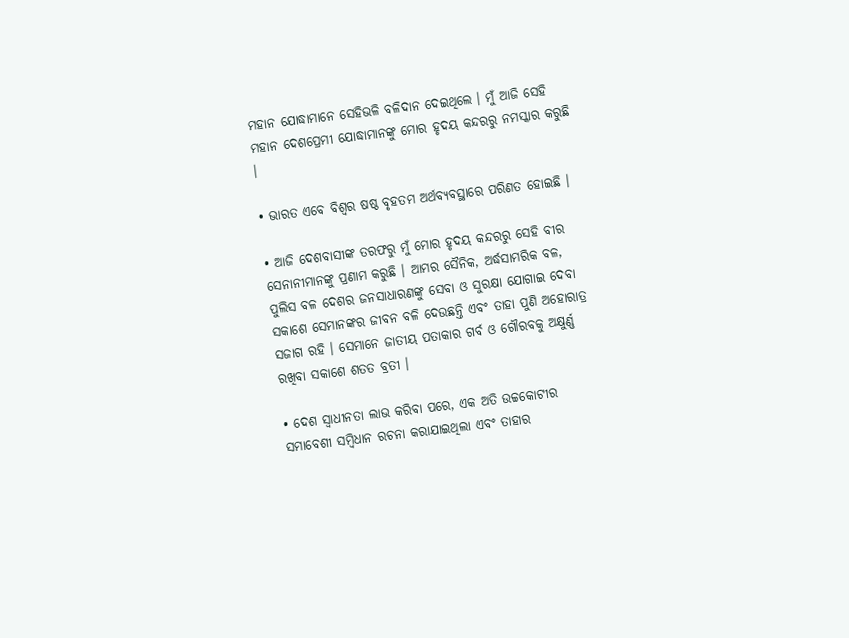ମହାନ ଯୋଦ୍ଧାମାନେ ସେହିଭଳି ବଳିଦାନ ଦେଇଥିଲେ । ମୁଁ ଆଜି ସେହି ମହାନ ଦେଶପ୍ରେମୀ ଯୋଦ୍ଧାମାନଙ୍କୁ ମୋର ହୃଦୟ କନ୍ଦରରୁ ନମସ୍କାର କରୁଛି ।

• ଭାରତ ଏବେ ବିଶ୍ୱର ଷଷ୍ଠ ବୃହତମ ଅର୍ଥବ୍ୟବସ୍ଥାରେ ପରିଣତ ହୋଇଛି ।

• ଆଜି ଦେଶବାସୀଙ୍କ ତରଫରୁ ମୁଁ ମୋର ହୃଦୟ କନ୍ଦରରୁ ସେହି ବୀର ସେନାନୀମାନଙ୍କୁ ପ୍ରଣାମ କରୁଛି । ଆମର ସୈନିକ, ଅର୍ଦ୍ଧସାମରିକ ବଳ, ପୁଲିସ ବଳ ଦେଶର ଜନସାଧାରଣଙ୍କୁ ସେବା ଓ ସୁରକ୍ଷା ଯୋଗାଇ ଦେବା ସକାଶେ ସେମାନଙ୍କର ଜୀବନ ବଳି ଦେଉଛନ୍ତି ଏବଂ ତାହା ପୁଣି ଅହୋରାତ୍ର ସଜାଗ ରହି । ସେମାନେ ଜାତୀୟ ପତାକାର ଗର୍ବ ଓ ଗୌରବକୁ ଅକ୍ଷୁର୍ଣ୍ଣ ରଖିବା ସକାଶେ ଶତତ ବ୍ରତୀ ।

• ଦେଶ ସ୍ୱାଧୀନତା ଲାଭ କରିବା ପରେ, ଏକ ଅତି ଉଚ୍ଚକୋଟୀର ସମାବେଶୀ ସମ୍ବିଧାନ ରଚନା କରାଯାଇଥିଲା ଏବଂ ତାହାର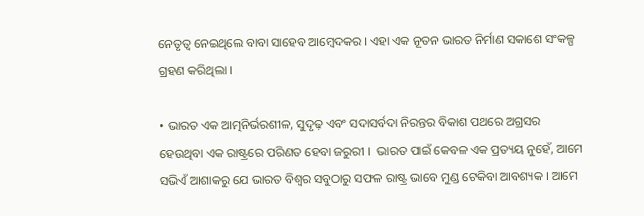ନେତୃତ୍ୱ ନେଇଥିଲେ ବାବା ସାହେବ ଆମ୍ବେଦକର । ଏହା ଏକ ନୂତନ ଭାରତ ନିର୍ମାଣ ସକାଶେ ସଂକଳ୍ପ ଗ୍ରହଣ କରିଥିଲା ।

• ଭାରତ ଏକ ଆତ୍ମନିର୍ଭରଶୀଳ, ସୁଦୃଢ଼ ଏବଂ ସଦାସର୍ବଦା ନିରନ୍ତର ବିକାଶ ପଥରେ ଅଗ୍ରସର ହେଉଥିବା ଏକ ରାଷ୍ଟ୍ରରେ ପରିଣତ ହେବା ଜରୁରୀ ।  ଭାରତ ପାଇଁ କେବଳ ଏକ ପ୍ରତ୍ୟୟ ନୁହେଁ, ଆମେ ସଭିଏଁ ଆଶାକରୁ ଯେ ଭାରତ ବିଶ୍ୱର ସବୁଠାରୁ ସଫଳ ରାଷ୍ଟ୍ର ଭାବେ ମୁଣ୍ଡ ଟେକିବା ଆବଶ୍ୟକ । ଆମେ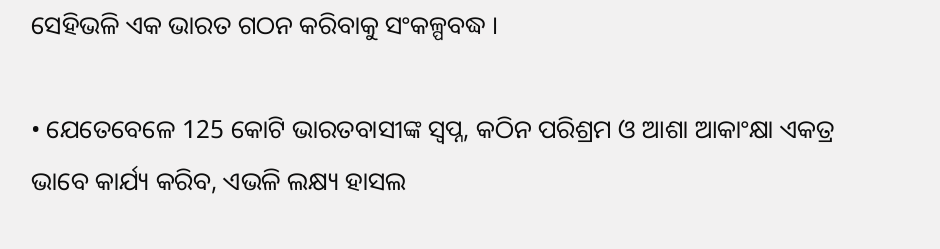ସେହିଭଳି ଏକ ଭାରତ ଗଠନ କରିବାକୁ ସଂକଳ୍ପବଦ୍ଧ ।

• ଯେତେବେଳେ 125 କୋଟି ଭାରତବାସୀଙ୍କ ସ୍ୱପ୍ନ, କଠିନ ପରିଶ୍ରମ ଓ ଆଶା ଆକାଂକ୍ଷା ଏକତ୍ର ଭାବେ କାର୍ଯ୍ୟ କରିବ, ଏଭଳି ଲକ୍ଷ୍ୟ ହାସଲ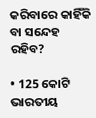କରିବାରେ କାହିଁକି ବା ସନ୍ଦେହ ରହିବ?

• 125 କୋଟି ଭାରତୀୟ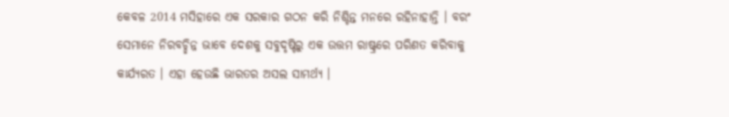କେବଳ 2014 ମସିହାରେ ଏକ ସରକାର ଗଠନ କରି ନିଶ୍ଚିନ୍ତ ମନରେ ରହିନାହାନ୍ତି । ବରଂ ସେମାନେ ନିରବଚ୍ଛିନ୍ନ ଭାବେ ଦେଶକୁ ସବୁଦୃଷ୍ଟିରୁ ଏକ ଉତ୍ତମ ରାଷ୍ଟ୍ରରେ ପରିଣତ କରିବାକୁ କାର୍ଯ୍ୟରତ । ଏହା ହେଉଛି ଭାରତର ଅସଲ ସାମର୍ଥ୍ୟ ।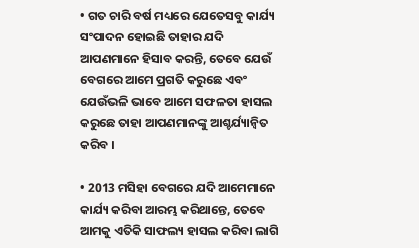• ଗତ ଚାରି ବର୍ଷ ମଧ୍ୟରେ ଯେତେସବୁ କାର୍ଯ୍ୟ ସଂପାଦନ ହୋଇଛି ତାହାର ଯଦି ଆପଣମାନେ ହିସାବ କରନ୍ତି, ତେବେ ଯେଉଁ ବେଗରେ ଆମେ ପ୍ରଗତି କରୁଛେ ଏବଂ ଯେଉଁଭଳି ଭାବେ ଆମେ ସଫଳତା ହାସଲ କରୁଛେ ତାହା ଆପଣମାନଙ୍କୁ ଆଶ୍ଚର୍ଯ୍ୟାନ୍ୱିତ କରିବ ।

• 2013 ମସିହା ବେଗରେ ଯଦି ଆମେମାନେ କାର୍ଯ୍ୟ କରିବା ଆରମ୍ଭ କରିଥାନ୍ତେ, ତେବେ ଆମକୁ ଏତିକି ସାଫଲ୍ୟ ହାସଲ କରିବା ଲାଗି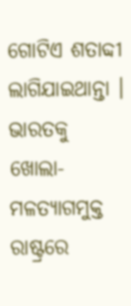ଗୋଟିଏ ଶତାବ୍ଦୀ ଲାଗିଯାଇଥାନ୍ତା । ଭାରତକୁ ଖୋଲା-ମଳତ୍ୟାଗମୁକ୍ତ ରାଷ୍ଟ୍ରରେ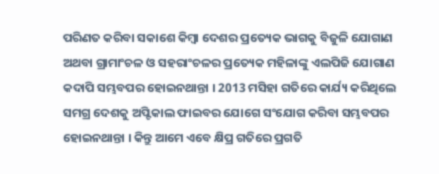ପରିଣତ କରିବା ସକାଶେ କିମ୍ବା ଦେଶର ପ୍ରତ୍ୟେକ ଭାଗକୁ ବିଜୁଳି ଯୋଗାଣ ଅଥବା ଗ୍ରାମାଂଚଳ ଓ ସହରାଂଚଳର ପ୍ରତ୍ୟେକ ମହିଳାଙ୍କୁ ଏଲପିଜି ଯୋଗାଣ କଦାପି ସମ୍ଭବପର ହୋଇନଥାନ୍ତା । 2013 ମସିହା ଗତିରେ କାର୍ଯ୍ୟ କରିଥିଲେ ସମଗ୍ର ଦେଶକୁ ଅପ୍ଟିକାଲ ଫାଇବର ଯୋଗେ ସଂଯୋଗ କରିବା ସମ୍ଭବପର ହୋଇନଥାନ୍ତା । କିନ୍ତୁ ଆମେ ଏବେ କ୍ଷିପ୍ର ଗତିରେ ପ୍ରଗତି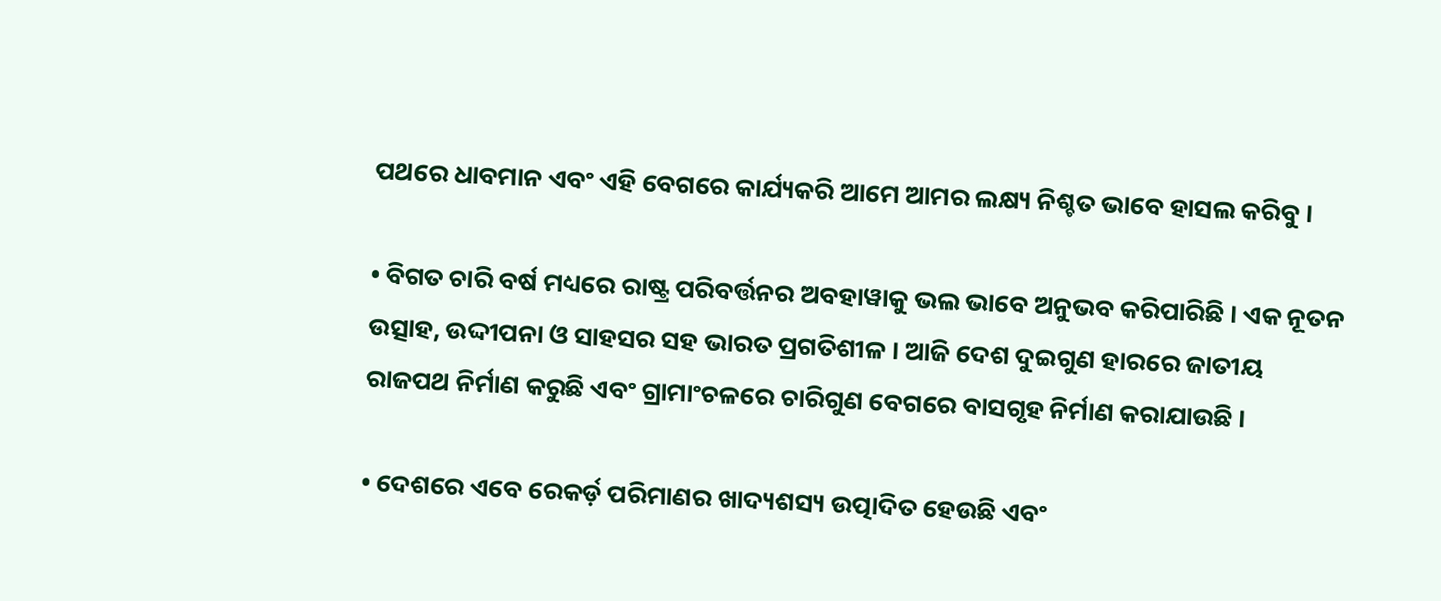ପଥରେ ଧାବମାନ ଏବଂ ଏହି ବେଗରେ କାର୍ଯ୍ୟକରି ଆମେ ଆମର ଲକ୍ଷ୍ୟ ନିଶ୍ଚତ ଭାବେ ହାସଲ କରିବୁ ।

• ବିଗତ ଚାରି ବର୍ଷ ମଧ୍ୟରେ ରାଷ୍ଟ୍ର ପରିବର୍ତ୍ତନର ଅବହାୱାକୁ ଭଲ ଭାବେ ଅନୁଭବ କରିପାରିଛି । ଏକ ନୂତନ ଉତ୍ସାହ, ଉଦ୍ଦୀପନା ଓ ସାହସର ସହ ଭାରତ ପ୍ରଗତିଶୀଳ । ଆଜି ଦେଶ ଦୁଇଗୁଣ ହାରରେ ଜାତୀୟ ରାଜପଥ ନିର୍ମାଣ କରୁଛି ଏବଂ ଗ୍ରାମାଂଚଳରେ ଚାରିଗୁଣ ବେଗରେ ବାସଗୃହ ନିର୍ମାଣ କରାଯାଉଛି ।

• ଦେଶରେ ଏବେ ରେକର୍ଡ଼ ପରିମାଣର ଖାଦ୍ୟଶସ୍ୟ ଉତ୍ପାଦିତ ହେଉଛି ଏବଂ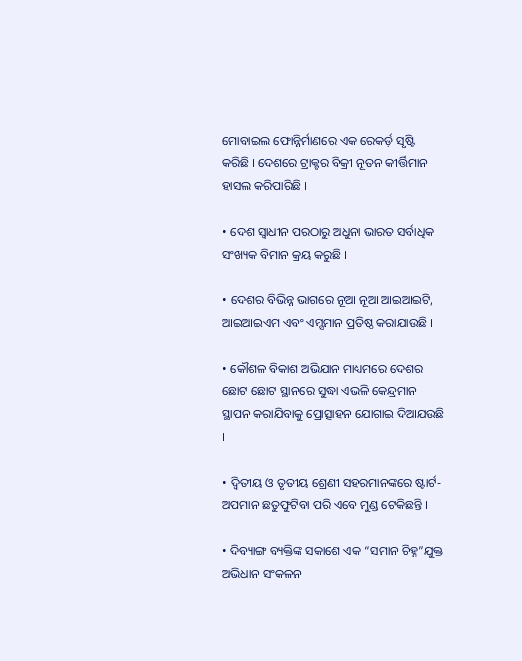ମୋବାଇଲ ଫୋନ୍ନିର୍ମାଣରେ ଏକ ରେକର୍ଡ଼ ସୃଷ୍ଟି କରିଛି । ଦେଶରେ ଟ୍ରାକ୍ଟର ବିକ୍ରୀ ନୂତନ କୀର୍ତ୍ତିମାନ ହାସଲ କରିପାରିଛି ।

• ଦେଶ ସ୍ୱାଧୀନ ପରଠାରୁ ଅଧୁନା ଭାରତ ସର୍ବାଧିକ ସଂଖ୍ୟକ ବିମାନ କ୍ରୟ କରୁଛି ।

• ଦେଶର ବିଭିନ୍ନ ଭାଗରେ ନୂଆ ନୂଆ ଆଇଆଇଟି, ଆଇଆଇଏମ ଏବଂ ଏମ୍ସମାନ ପ୍ରତିଷ୍ଠ କରାଯାଉଛି ।

• କୌଶଳ ବିକାଶ ଅଭିଯାନ ମାଧ୍ୟମରେ ଦେଶର ଛୋଟ ଛୋଟ ସ୍ଥାନରେ ସୁଦ୍ଧା ଏଭଳି କେନ୍ଦ୍ରମାନ ସ୍ଥାପନ କରାଯିବାକୁ ପ୍ରୋତ୍ସାହନ ଯୋଗାଇ ଦିଆଯଉଛି ।

• ଦ୍ୱିତୀୟ ଓ ତୃତୀୟ ଶ୍ରେଣୀ ସହରମାନଙ୍କରେ ଷ୍ଟାର୍ଟ-ଅପମାନ ଛତୁଫୁଟିବା ପରି ଏବେ ମୁଣ୍ଡ ଟେକିଛନ୍ତି ।

• ଦିବ୍ୟାଙ୍ଗ ବ୍ୟକ୍ତିଙ୍କ ସକାଶେ ଏକ “ସମାନ ଚିହ୍ନ”ଯୁକ୍ତ ଅଭିଧାନ ସଂକଳନ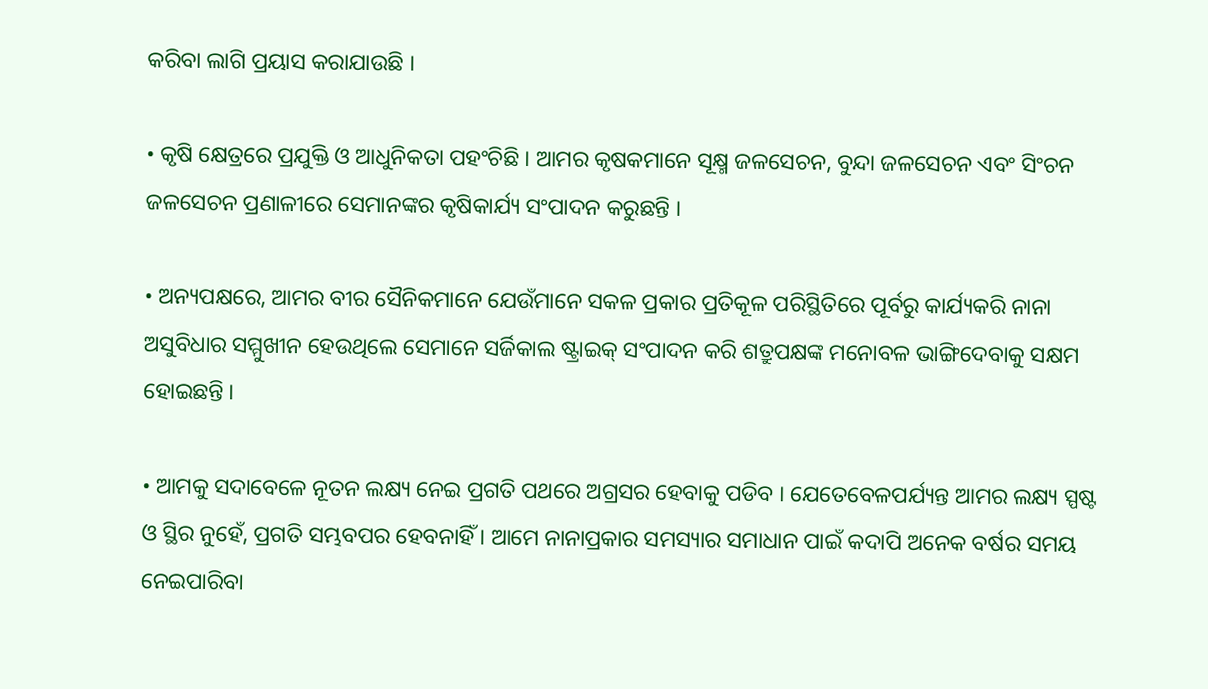କରିବା ଲାଗି ପ୍ରୟାସ କରାଯାଉଛି ।

• କୃଷି କ୍ଷେତ୍ରରେ ପ୍ରଯୁକ୍ତି ଓ ଆଧୁନିକତା ପହଂଚିଛି । ଆମର କୃଷକମାନେ ସୂକ୍ଷ୍ମ ଜଳସେଚନ, ବୁନ୍ଦା ଜଳସେଚନ ଏବଂ ସିଂଚନ ଜଳସେଚନ ପ୍ରଣାଳୀରେ ସେମାନଙ୍କର କୃଷିକାର୍ଯ୍ୟ ସଂପାଦନ କରୁଛନ୍ତି ।

• ଅନ୍ୟପକ୍ଷରେ, ଆମର ବୀର ସୈନିକମାନେ ଯେଉଁମାନେ ସକଳ ପ୍ରକାର ପ୍ରତିକୂଳ ପରିସ୍ଥିତିରେ ପୂର୍ବରୁ କାର୍ଯ୍ୟକରି ନାନା ଅସୁବିଧାର ସମ୍ମୁଖୀନ ହେଉଥିଲେ ସେମାନେ ସର୍ଜିକାଲ ଷ୍ଟ୍ରାଇକ୍ ସଂପାଦନ କରି ଶତ୍ରୁପକ୍ଷଙ୍କ ମନୋବଳ ଭାଙ୍ଗିଦେବାକୁ ସକ୍ଷମ ହୋଇଛନ୍ତି ।

• ଆମକୁ ସଦାବେଳେ ନୂତନ ଲକ୍ଷ୍ୟ ନେଇ ପ୍ରଗତି ପଥରେ ଅଗ୍ରସର ହେବାକୁ ପଡିବ । ଯେତେବେଳପର୍ଯ୍ୟନ୍ତ ଆମର ଲକ୍ଷ୍ୟ ସ୍ପଷ୍ଟ ଓ ସ୍ଥିର ନୁହେଁ, ପ୍ରଗତି ସମ୍ଭବପର ହେବନାହିଁ । ଆମେ ନାନାପ୍ରକାର ସମସ୍ୟାର ସମାଧାନ ପାଇଁ କଦାପି ଅନେକ ବର୍ଷର ସମୟ ନେଇପାରିବା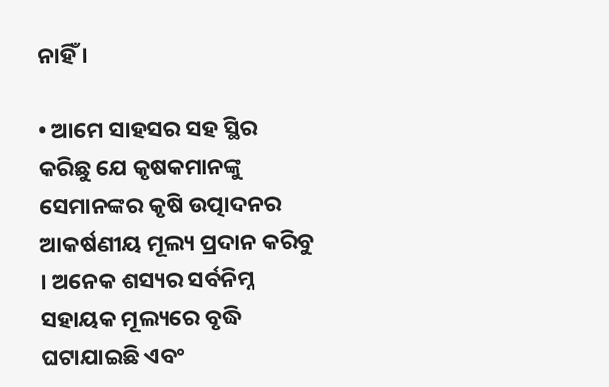ନାହିଁ ।

• ଆମେ ସାହସର ସହ ସ୍ଥିର କରିଛୁ ଯେ କୃଷକମାନଙ୍କୁ ସେମାନଙ୍କର କୃଷି ଉତ୍ପାଦନର ଆକର୍ଷଣୀୟ ମୂଲ୍ୟ ପ୍ରଦାନ କରିବୁ । ଅନେକ ଶସ୍ୟର ସର୍ବନିମ୍ନ ସହାୟକ ମୂଲ୍ୟରେ ବୃଦ୍ଧି ଘଟାଯାଇଛି ଏବଂ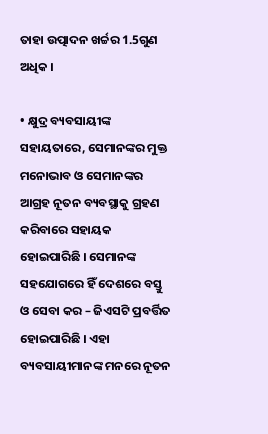ତାହା ଉତ୍ପାଦନ ଖର୍ଚ୍ଚର 1.5ଗୁଣ ଅଧିକ ।

• କ୍ଷୁଦ୍ର ବ୍ୟବସାୟୀଙ୍କ ସହାୟତାରେ, ସେମାନଙ୍କର ମୁକ୍ତ ମନୋଭାବ ଓ ସେମାନଙ୍କର ଆଗ୍ରହ ନୂତନ ବ୍ୟବସ୍ଥାକୁ ଗ୍ରହଣ କରିବାରେ ସହାୟକ ହୋଇପାରିଛି । ସେମାନଙ୍କ ସହଯୋଗରେ ହିଁ ଦେଶରେ ବସ୍ତୁ ଓ ସେବା କର – ଜିଏସଟି ପ୍ରବର୍ତ୍ତିତ ହୋଇପାରିଛି । ଏହା ବ୍ୟବସାୟୀମାନଙ୍କ ମନରେ ନୂତନ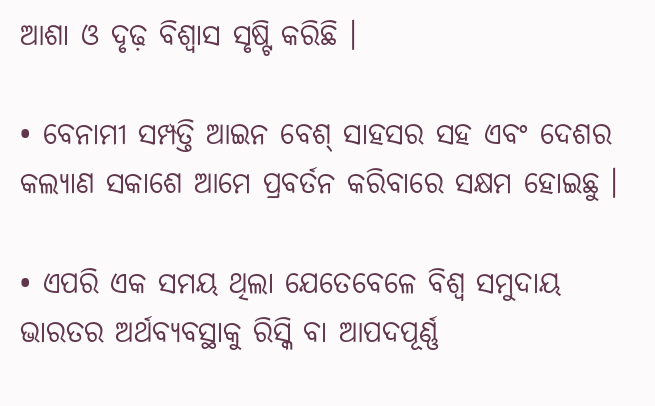ଆଶା ଓ ଦୃଢ଼ ବିଶ୍ୱାସ ସୃଷ୍ଟି କରିଛି ।

• ବେନାମୀ ସମ୍ପତ୍ତି ଆଇନ ବେଶ୍ ସାହସର ସହ ଏବଂ ଦେଶର କଲ୍ୟାଣ ସକାଶେ ଆମେ ପ୍ରବର୍ତନ କରିବାରେ ସକ୍ଷମ ହୋଇଛୁ ।

• ଏପରି ଏକ ସମୟ ଥିଲା ଯେତେବେଳେ ବିଶ୍ୱ ସମୁଦାୟ ଭାରତର ଅର୍ଥବ୍ୟବସ୍ଥାକୁ ରିସ୍କି ବା ଆପଦପୂର୍ଣ୍ଣ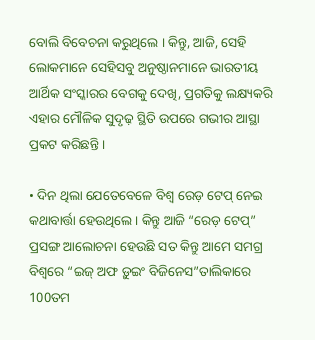ବୋଲି ବିବେଚନା କରୁଥିଲେ । କିନ୍ତୁ, ଆଜି, ସେହି ଲୋକମାନେ ସେହିସବୁ ଅନୁଷ୍ଠାନମାନେ ଭାରତୀୟ ଆର୍ଥିକ ସଂସ୍କାରର ବେଗକୁ ଦେଖି, ପ୍ରଗତିକୁ ଲକ୍ଷ୍ୟକରି ଏହାର ମୌଳିକ ସୁଦୃଢ଼ ସ୍ଥିତି ଉପରେ ଗଭୀର ଆସ୍ଥା ପ୍ରକଟ କରିଛନ୍ତି ।

• ଦିନ ଥିଲା ଯେତେବେଳେ ବିଶ୍ୱ ରେଡ଼ ଟେପ୍ ନେଇ କଥାବାର୍ତ୍ତା ହେଉଥିଲେ । କିନ୍ତୁ ଆଜି “ରେଡ଼ ଟେପ୍” ପ୍ରସଙ୍ଗ ଆଲୋଚନା ହେଉଛି ସତ କିନ୍ତୁ ଆମେ ସମଗ୍ର ବିଶ୍ୱରେ “ଇଜ୍ ଅଫ ଡ଼ୁଇଂ ବିଜିନେସ”ତାଲିକାରେ 100ତମ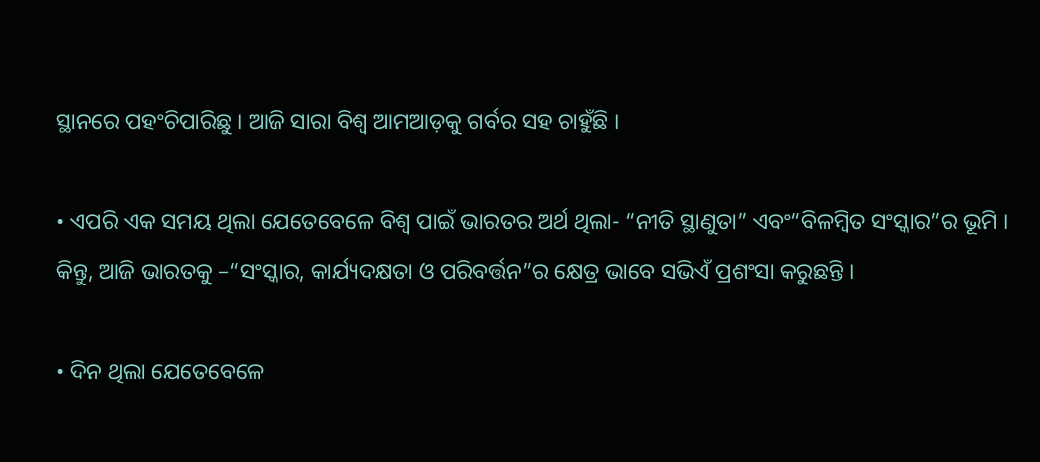ସ୍ଥାନରେ ପହଂଚିପାରିଛୁ । ଆଜି ସାରା ବିଶ୍ୱ ଆମଆଡ଼କୁ ଗର୍ବର ସହ ଚାହୁଁଛି ।

• ଏପରି ଏକ ସମୟ ଥିଲା ଯେତେବେଳେ ବିଶ୍ୱ ପାଇଁ ଭାରତର ଅର୍ଥ ଥିଲା- “ନୀତି ସ୍ଥାଣୁତା” ଏବଂ“ବିଳମ୍ବିତ ସଂସ୍କାର”ର ଭୂମି । କିନ୍ତୁ, ଆଜି ଭାରତକୁ –“ସଂସ୍କାର, କାର୍ଯ୍ୟଦକ୍ଷତା ଓ ପରିବର୍ତ୍ତନ”ର କ୍ଷେତ୍ର ଭାବେ ସଭିଏଁ ପ୍ରଶଂସା କରୁଛନ୍ତି ।

• ଦିନ ଥିଲା ଯେତେବେଳେ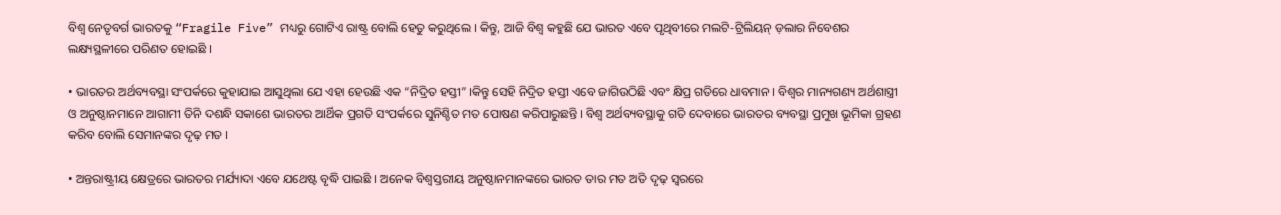ବିଶ୍ୱ ନେତୃବର୍ଗ ଭାରତକୁ “Fragile Five” ମଧ୍ୟରୁ ଗୋଟିଏ ରାଷ୍ଟ୍ର ବୋଲି ହେତୁ କରୁଥିଲେ । କିନ୍ତୁ, ଆଜି ବିଶ୍ୱ କହୁଛି ଯେ ଭାରତ ଏବେ ପୃଥିବୀରେ ମଲଟି-ଟ୍ରିଲିୟନ୍ ଡ଼ଲାର ନିବେଶର ଲକ୍ଷ୍ୟସ୍ଥଳୀରେ ପରିଣତ ହୋଇଛି ।

• ଭାରତର ଅର୍ଥବ୍ୟବସ୍ଥା ସଂପର୍କରେ କୁହାଯାଇ ଆସୁଥିଲା ଯେ ଏହା ହେଉଛି ଏକ “ନିଦ୍ରିତ ହସ୍ତୀ” ।କିନ୍ତୁ ସେହି ନିଦ୍ରିତ ହସ୍ତୀ ଏବେ ଜାଗିଉଠିଛି ଏବଂ କ୍ଷିପ୍ର ଗତିରେ ଧାବମାନ । ବିଶ୍ୱର ମାନ୍ୟଗଣ୍ୟ ଅର୍ଥଶାସ୍ତ୍ରୀ ଓ ଅନୁଷ୍ଠାନମାନେ ଆଗାମୀ ତିନି ଦଶନ୍ଧି ସକାଶେ ଭାରତର ଆର୍ଥିକ ପ୍ରଗତି ସଂପର୍କରେ ସୁନିଶ୍ଚିତ ମତ ପୋଷଣ କରିପାରୁଛନ୍ତି । ବିଶ୍ୱ ଅର୍ଥବ୍ୟବସ୍ଥାକୁ ଗତି ଦେବାରେ ଭାରତର ବ୍ୟବସ୍ଥା ପ୍ରମୁଖ ଭୂମିକା ଗ୍ରହଣ କରିବ ବୋଲି ସେମାନଙ୍କର ଦୃଢ଼ ମତ ।

• ଅନ୍ତରାଷ୍ଟ୍ରୀୟ କ୍ଷେତ୍ରରେ ଭାରତର ମର୍ଯ୍ୟାଦା ଏବେ ଯଥେଷ୍ଟ ବୃଦ୍ଧି ପାଇଛି । ଅନେକ ବିଶ୍ୱସ୍ତରୀୟ ଅନୁଷ୍ଠାନମାନଙ୍କରେ ଭାରତ ତାର ମତ ଅତି ଦୃଢ଼ ସ୍ୱରରେ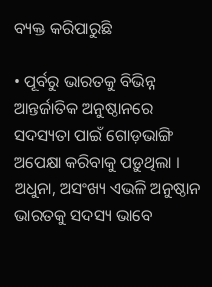ବ୍ୟକ୍ତ କରିପାରୁଛି

• ପୂର୍ବରୁ ଭାରତକୁ ବିଭିନ୍ନ ଆନ୍ତର୍ଜାତିକ ଅନୁଷ୍ଠାନରେ ସଦସ୍ୟତା ପାଇଁ ଗୋଡ଼ଭାଙ୍ଗି ଅପେକ୍ଷା କରିବାକୁ ପଡ଼ୁଥିଲା । ଅଧୁନା, ଅସଂଖ୍ୟ ଏଭଳି ଅନୁଷ୍ଠାନ ଭାରତକୁ ସଦସ୍ୟ ଭାବେ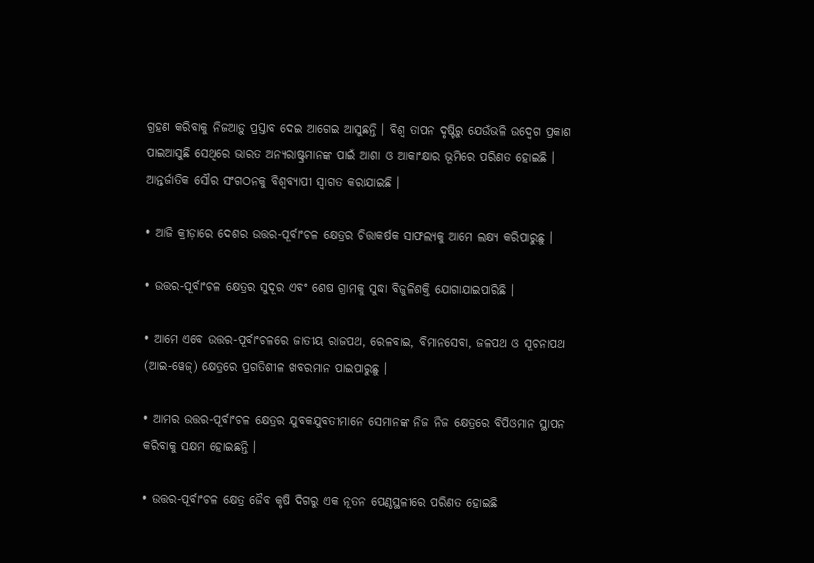ଗ୍ରହଣ କରିବାକୁ ନିଜଆଡ଼ୁ ପ୍ରସ୍ତାବ ଦେଇ ଆଗେଇ ଆସୁଛନ୍ତି । ବିଶ୍ୱ ତାପନ ଦୃଷ୍ଟିରୁ ଯେଉଁଭଳି ଉଦ୍ବେଗ ପ୍ରକାଶ ପାଇଆସୁଛି ସେଥିରେ ଭାରତ ଅନ୍ୟରାଷ୍ଟ୍ରମାନଙ୍କ ପାଇଁ ଆଶା ଓ ଆକାଂକ୍ଷାର ଭୂମିରେ ପରିଣତ ହୋଇଛି ।  ଆନ୍ତର୍ଜାତିକ ସୌର ସଂଗଠନକୁ ବିଶ୍ୱବ୍ୟାପୀ ସ୍ୱାଗତ କରାଯାଇଛି ।

• ଆଜି କ୍ରୀଡ଼ାରେ ଦେଶର ଉତ୍ତର-ପୂର୍ବାଂଚଳ କ୍ଷେତ୍ରର ଚିତ୍ତାକର୍ଷକ ସାଫଲ୍ୟକୁ ଆମେ ଲକ୍ଷ୍ୟ କରିପାରୁଛୁ ।

• ଉତ୍ତର-ପୂର୍ବାଂଚଳ କ୍ଷେତ୍ରର ସୁଦୂର ଏବଂ ଶେଷ ଗ୍ରାମକୁ ସୁଦ୍ଧା ବିଜୁଳିଶକ୍ତି ଯୋଗାଯାଇପାରିଛି ।

• ଆମେ ଏବେ ଉତ୍ତର-ପୂର୍ବାଂଚଳରେ ଜାତୀୟ ରାଜପଥ, ରେଳବାଇ, ବିମାନସେବା, ଜଳପଥ ଓ ସୂଚନାପଥ (ଆଇ-ୱେଜ୍) କ୍ଷେତ୍ରରେ ପ୍ରଗତିଶୀଳ ଖବରମାନ ପାଇପାରୁଛୁ ।

• ଆମର ଉତ୍ତର-ପୂର୍ବାଂଚଳ କ୍ଷେତ୍ରର ଯୁବକଯୁବତୀମାନେ ସେମାନଙ୍କ ନିଜ ନିଜ କ୍ଷେତ୍ରରେ ବିପିଓମାନ ସ୍ଥାପନ କରିବାକୁ ସକ୍ଷମ ହୋଇଛନ୍ତି ।

• ଉତ୍ତର-ପୂର୍ବାଂଚଳ କ୍ଷେତ୍ର ଜୈବ କୃଷି ଦିଗରୁ ଏକ ନୂତନ ପେଣ୍ଠସ୍ଥଳୀରେ ପରିଣତ ହୋଇଛି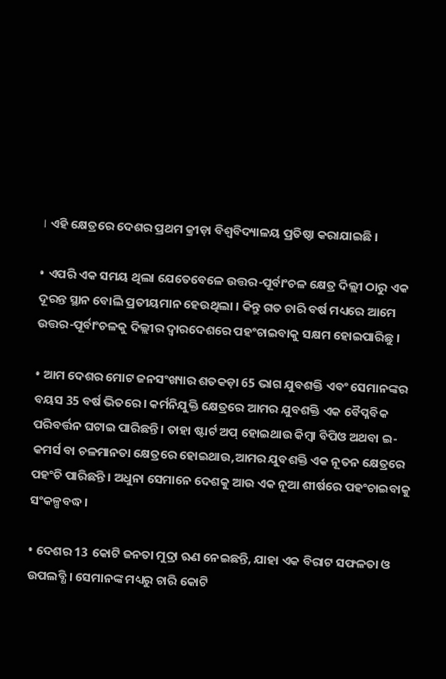। ଏହି କ୍ଷେତ୍ରରେ ଦେଶର ପ୍ରଥମ କ୍ରୀଡ଼ା ବିଶ୍ୱବିଦ୍ୟାଳୟ ପ୍ରତିଷ୍ଠା କରାଯାଇଛି ।

• ଏପରି ଏକ ସମୟ ଥିଲା ଯେତେବେଳେ ଉତ୍ତର-ପୂର୍ବାଂଚଳ କ୍ଷେତ୍ର ଦିଲ୍ଲୀ ଠାରୁ ଏକ ଦୂରନ୍ତ ସ୍ଥାନ ବୋଲି ପ୍ରତୀୟମାନ ହେଉଥିଲା । କିନ୍ତୁ ଗତ ଚାରି ବର୍ଷ ମଧ୍ୟରେ ଆମେ ଉତ୍ତର-ପୂର୍ବାଂଚଳକୁ ଦିଲ୍ଲୀର ଦ୍ୱାରଦେଶରେ ପହଂଚାଇବାକୁ ସକ୍ଷମ ହୋଇପାରିଛୁ ।

• ଆମ ଦେଶର ମୋଟ ଜନସଂଖ୍ୟାର ଶତକଡ଼ା 65 ଭାଗ ଯୁବଶକ୍ତି ଏବଂ ସେମାନଙ୍କର ବୟସ 35 ବର୍ଷ ଭିତରେ । କର୍ମନିଯୁକ୍ତି କ୍ଷେତ୍ରରେ ଆମର ଯୁବଶକ୍ତି ଏକ ବୈପ୍ଳବିକ ପରିବର୍ତ୍ତନ ଘଟାଇ ପାରିଛନ୍ତି । ତାହା ଷ୍ଟାର୍ଟ ଅପ୍ ହୋଇଥାଉ କିମ୍ବା ବିପିଓ ଅଥବା ଇ-କମର୍ସ ବା ଚଳମାନତା କ୍ଷେତ୍ରରେ ହୋଇଥାଉ,ଆମର ଯୁବଶକ୍ତି ଏକ ନୂତନ କ୍ଷେତ୍ରରେ ପହଂଚି ପାରିଛନ୍ତି । ଅଧୁନା ସେମାନେ ଦେଶକୁ ଆଉ ଏକ ନୂଆ ଶୀର୍ଷରେ ପହଂଚାଇବାକୁ ସଂକଳ୍ପବଦ୍ଧ ।

• ଦେଶର 13 କୋଟି ଜନତା ମୁଦ୍ରା ଋଣ ନେଇଛନ୍ତି, ଯାହା ଏକ ବିରାଟ ସଫଳତା ଓ ଉପଲବ୍ଧି । ସେମାନଙ୍କ ମଧ୍ୟରୁ ଚାରି କୋଟି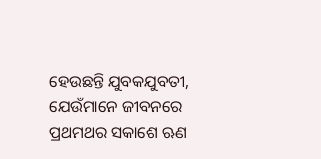ହେଉଛନ୍ତି ଯୁବକଯୁବତୀ, ଯେଉଁମାନେ ଜୀବନରେ ପ୍ରଥମଥର ସକାଶେ ଋଣ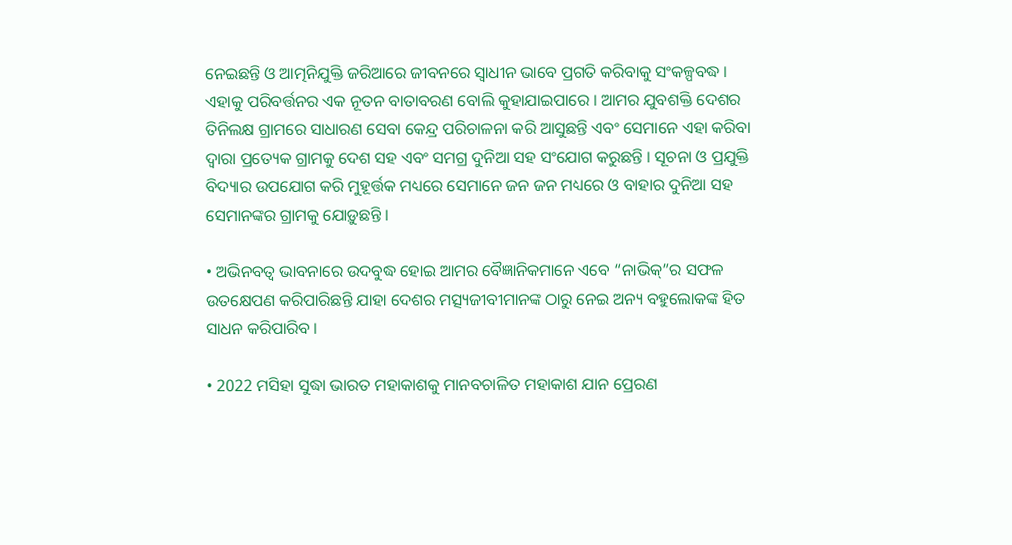ନେଇଛନ୍ତି ଓ ଆତ୍ମନିଯୁକ୍ତି ଜରିଆରେ ଜୀବନରେ ସ୍ୱାଧୀନ ଭାବେ ପ୍ରଗତି କରିବାକୁ ସଂକଳ୍ପବଦ୍ଧ । ଏହାକୁ ପରିବର୍ତ୍ତନର ଏକ ନୂତନ ବାତାବରଣ ବୋଲି କୁହାଯାଇପାରେ । ଆମର ଯୁବଶକ୍ତି ଦେଶର ତିନିଲକ୍ଷ ଗ୍ରାମରେ ସାଧାରଣ ସେବା କେନ୍ଦ୍ର ପରିଚାଳନା କରି ଆସୁଛନ୍ତି ଏବଂ ସେମାନେ ଏହା କରିବା ଦ୍ୱାରା ପ୍ରତ୍ୟେକ ଗ୍ରାମକୁ ଦେଶ ସହ ଏବଂ ସମଗ୍ର ଦୁନିଆ ସହ ସଂଯୋଗ କରୁଛନ୍ତି । ସୂଚନା ଓ ପ୍ରଯୁକ୍ତି ବିଦ୍ୟାର ଉପଯୋଗ କରି ମୁହୂର୍ତ୍ତକ ମଧ୍ୟରେ ସେମାନେ ଜନ ଜନ ମଧ୍ୟରେ ଓ ବାହାର ଦୁନିଆ ସହ ସେମାନଙ୍କର ଗ୍ରାମକୁ ଯୋଡ଼ୁଛନ୍ତି ।

• ଅଭିନବତ୍ୱ ଭାବନାରେ ଉଦବୁଦ୍ଧ ହୋଇ ଆମର ବୈଜ୍ଞାନିକମାନେ ଏବେ “ନାଭିକ୍”ର ସଫଳ ଉତକ୍ଷେପଣ କରିପାରିଛନ୍ତି ଯାହା ଦେଶର ମତ୍ସ୍ୟଜୀବୀମାନଙ୍କ ଠାରୁ ନେଇ ଅନ୍ୟ ବହୁଲୋକଙ୍କ ହିତ ସାଧନ କରିପାରିବ ।

• 2022 ମସିହା ସୁଦ୍ଧା ଭାରତ ମହାକାଶକୁ ମାନବଚାଳିତ ମହାକାଶ ଯାନ ପ୍ରେରଣ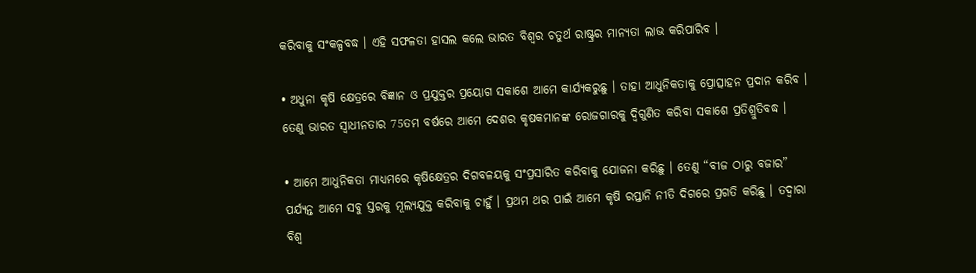କରିବାକୁ ସଂକଳ୍ପବଦ୍ଧ । ଏହି ସଫଳତା ହାସଲ କଲେ ଭାରତ ବିଶ୍ୱର ଚତୁର୍ଥ ରାଷ୍ଟ୍ରର ମାନ୍ୟତା ଲାଭ କରିପାରିବ ।

• ଅଧୁନା କୃଷି କ୍ଷେତ୍ରରେ ବିଜ୍ଞାନ ଓ ପ୍ରଯୁକ୍ତର ପ୍ରୟୋଗ ସକାଶେ ଆମେ କାର୍ଯ୍ୟକରୁଛୁ । ତାହା ଆଧୁନିକତାକୁ ପ୍ରୋତ୍ସାହନ ପ୍ରଦାନ କରିବ । ତେଣୁ ଭାରତ ସ୍ୱାଧୀନତାର 75ତମ ବର୍ଷରେ ଆମେ ଦେଶର କୃଷକମାନଙ୍କ ରୋଜଗାରକୁ ଦ୍ୱିଗୁଣିତ କରିବା ସକାଶେ ପ୍ରତିଶ୍ରୁତିବଦ୍ଧ ।

• ଆମେ ଆଧୁନିକତା ମାଧ୍ୟମରେ କୃଷିକ୍ଷେତ୍ରର ଦିଗବଳୟକୁ ସଂପ୍ରସାରିତ କରିବାକୁ ଯୋଜନା କରିଛୁ । ତେଣୁ “ବୀଜ ଠାରୁ ବଜାର” ପର୍ଯ୍ୟନ୍ତ ଆମେ ସବୁ ସ୍ତରକୁ ମୂଲ୍ୟଯୁକ୍ତ କରିବାକୁ ଚାହୁଁ । ପ୍ରଥମ ଥର ପାଇଁ ଆମେ କୃଷି ରପ୍ତାନି ନୀତି ଦିଗରେ ପ୍ରଗତି କରିଛୁ । ତଦ୍ୱାରା ବିଶ୍ୱ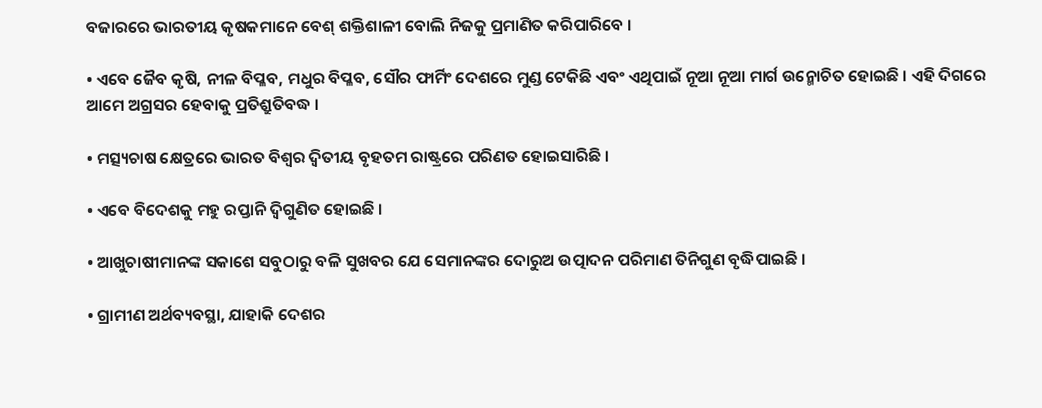ବଜାରରେ ଭାରତୀୟ କୃଷକମାନେ ବେଶ୍ ଶକ୍ତିଶାଳୀ ବୋଲି ନିଜକୁ ପ୍ରମାଣିତ କରିପାରିବେ ।

• ଏବେ ଜୈବ କୃଷି, ନୀଳ ବିପ୍ଳବ, ମଧୁର ବିପ୍ଳବ, ସୌର ଫାର୍ମିଂ ଦେଶରେ ମୁଣ୍ଡ ଟେକିଛି ଏବଂ ଏଥିପାଇଁ ନୂଆ ନୂଆ ମାର୍ଗ ଉନ୍ମୋଚିତ ହୋଇଛି । ଏହି ଦିଗରେ ଆମେ ଅଗ୍ରସର ହେବାକୁ ପ୍ରତିଶ୍ରୁତିବଦ୍ଧ ।

• ମତ୍ସ୍ୟଚାଷ କ୍ଷେତ୍ରରେ ଭାରତ ବିଶ୍ୱର ଦ୍ୱିତୀୟ ବୃହତମ ରାଷ୍ଟ୍ରରେ ପରିଣତ ହୋଇସାରିଛି ।

• ଏବେ ବିଦେଶକୁ ମହୁ ରପ୍ତାନି ଦ୍ୱିଗୁଣିତ ହୋଇଛି ।

• ଆଖୁଚାଷୀମାନଙ୍କ ସକାଶେ ସବୁଠାରୁ ବଳି ସୁଖବର ଯେ ସେମାନଙ୍କର ଦୋରୁଅ ଉତ୍ପାଦନ ପରିମାଣ ତିନିଗୁଣ ବୃଦ୍ଧିପାଇଛି ।

• ଗ୍ରାମୀଣ ଅର୍ଥବ୍ୟବସ୍ଥା, ଯାହାକି ଦେଶର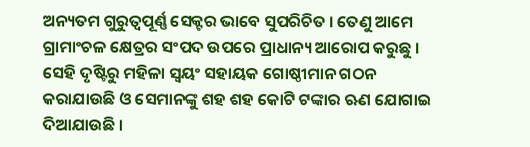ଅନ୍ୟତମ ଗୁରୁତ୍ୱପୂର୍ଣ୍ଣ ସେକ୍ଟର ଭାବେ ସୁପରିଚିତ । ତେଣୁ ଆମେ ଗ୍ରାମାଂଚଳ କ୍ଷେତ୍ରର ସଂପଦ ଉପରେ ପ୍ରାଧାନ୍ୟ ଆରୋପ କରୁଛୁ । ସେହି ଦୃଷ୍ଟିରୁ ମହିଳା ସ୍ୱୟଂ ସହାୟକ ଗୋଷ୍ଠୀମାନ ଗଠନ କରାଯାଉଛି ଓ ସେମାନଙ୍କୁ ଶହ ଶହ କୋଟି ଟଙ୍କାର ଋଣ ଯୋଗାଇ ଦିଆଯାଉଛି ।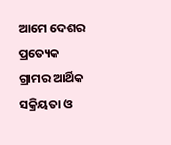ଆମେ ଦେଶର ପ୍ରତ୍ୟେକ ଗ୍ରାମର ଆର୍ଥିକ ସକ୍ରିୟତା ଓ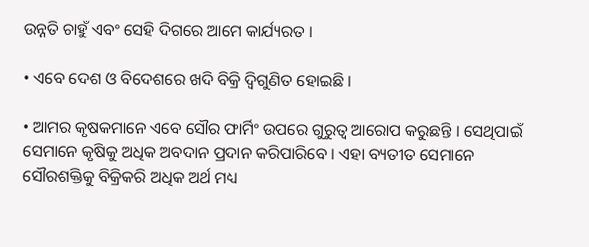ଉନ୍ନତି ଚାହୁଁ ଏବଂ ସେହି ଦିଗରେ ଆମେ କାର୍ଯ୍ୟରତ ।

• ଏବେ ଦେଶ ଓ ବିଦେଶରେ ଖଦି ବିକ୍ରି ଦ୍ୱିଗୁଣିତ ହୋଇଛି ।

• ଆମର କୃଷକମାନେ ଏବେ ସୌର ଫାର୍ମିଂ ଉପରେ ଗୁରୁତ୍ୱ ଆରୋପ କରୁଛନ୍ତି । ସେଥିପାଇଁ ସେମାନେ କୃଷିକୁ ଅଧିକ ଅବଦାନ ପ୍ରଦାନ କରିପାରିବେ । ଏହା ବ୍ୟତୀତ ସେମାନେ ସୌରଶକ୍ତିକୁ ବିକ୍ରିକରି ଅଧିକ ଅର୍ଥ ମଧ୍ୟ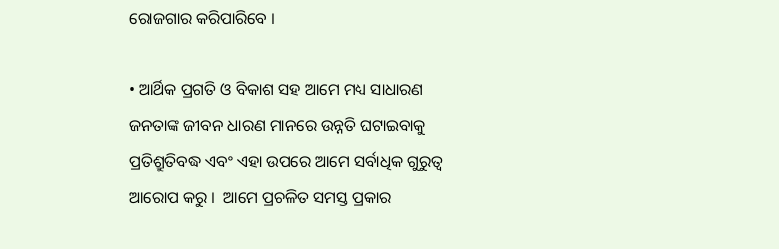ରୋଜଗାର କରିପାରିବେ ।

• ଆର୍ଥିକ ପ୍ରଗତି ଓ ବିକାଶ ସହ ଆମେ ମଧ୍ୟ ସାଧାରଣ ଜନତାଙ୍କ ଜୀବନ ଧାରଣ ମାନରେ ଉନ୍ନତି ଘଟାଇବାକୁ ପ୍ରତିଶ୍ରୁତିବଦ୍ଧ ଏବଂ ଏହା ଉପରେ ଆମେ ସର୍ବାଧିକ ଗୁରୁତ୍ୱ ଆରୋପ କରୁ ।  ଆମେ ପ୍ରଚଳିତ ସମସ୍ତ ପ୍ରକାର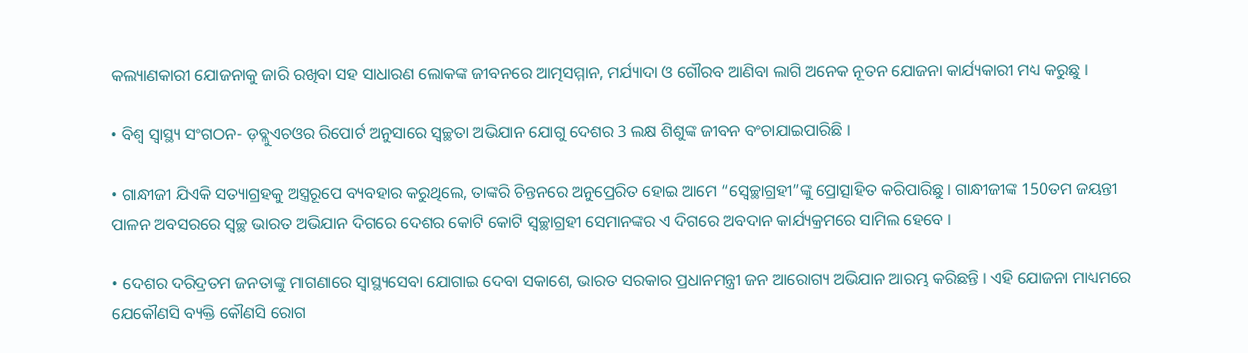କଲ୍ୟାଣକାରୀ ଯୋଜନାକୁ ଜାରି ରଖିବା ସହ ସାଧାରଣ ଲୋକଙ୍କ ଜୀବନରେ ଆତ୍ମସମ୍ମାନ, ମର୍ଯ୍ୟାଦା ଓ ଗୌରବ ଆଣିବା ଲାଗି ଅନେକ ନୂତନ ଯୋଜନା କାର୍ଯ୍ୟକାରୀ ମଧ୍ୟ କରୁଛୁ ।

• ବିଶ୍ୱ ସ୍ୱାସ୍ଥ୍ୟ ସଂଗଠନ- ଡ଼ବ୍ଲୁଏଚଓର ରିପୋର୍ଟ ଅନୁସାରେ ସ୍ୱଚ୍ଛତା ଅଭିଯାନ ଯୋଗୁ ଦେଶର 3 ଲକ୍ଷ ଶିଶୁଙ୍କ ଜୀବନ ବଂଚାଯାଇପାରିଛି ।

• ଗାନ୍ଧୀଜୀ ଯିଏକି ସତ୍ୟାଗ୍ରହକୁ ଅସ୍ତ୍ରରୂପେ ବ୍ୟବହାର କରୁଥିଲେ, ତାଙ୍କରି ଚିନ୍ତନରେ ଅନୁପ୍ରେରିତ ହୋଇ ଆମେ “ସ୍ୱେଚ୍ଛାଗ୍ରହୀ”ଙ୍କୁ ପ୍ରୋତ୍ସାହିତ କରିପାରିଛୁ । ଗାନ୍ଧୀଜୀଙ୍କ 150ତମ ଜୟନ୍ତୀ ପାଳନ ଅବସରରେ ସ୍ୱଚ୍ଛ ଭାରତ ଅଭିଯାନ ଦିଗରେ ଦେଶର କୋଟି କୋଟି ସ୍ୱଚ୍ଛାଗ୍ରହୀ ସେମାନଙ୍କର ଏ ଦିଗରେ ଅବଦାନ କାର୍ଯ୍ୟକ୍ରମରେ ସାମିଲ ହେବେ ।

• ଦେଶର ଦରିଦ୍ରତମ ଜନତାଙ୍କୁ ମାଗଣାରେ ସ୍ୱାସ୍ଥ୍ୟସେବା ଯୋଗାଇ ଦେବା ସକାଶେ, ଭାରତ ସରକାର ପ୍ରଧାନମନ୍ତ୍ରୀ ଜନ ଆରୋଗ୍ୟ ଅଭିଯାନ ଆରମ୍ଭ କରିଛନ୍ତି । ଏହି ଯୋଜନା ମାଧ୍ୟମରେ ଯେକୌଣସି ବ୍ୟକ୍ତି କୌଣସି ରୋଗ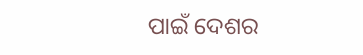ପାଇଁ ଦେଶର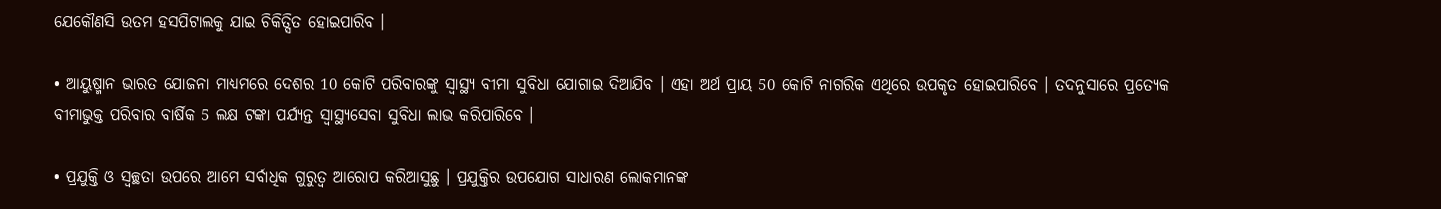ଯେକୌଣସି ଉତମ ହସପିଟାଲକୁ ଯାଇ ଚିକିତ୍ସିତ ହୋଇପାରିବ ।

• ଆୟୁଷ୍ମାନ ଭାରତ ଯୋଜନା ମାଧ୍ୟମରେ ଦେଶର 10 କୋଟି ପରିବାରଙ୍କୁ ସ୍ୱାସ୍ଥ୍ୟ ବୀମା ସୁବିଧା ଯୋଗାଇ ଦିଆଯିବ । ଏହା ଅର୍ଥ ପ୍ରାୟ 50 କୋଟି ନାଗରିକ ଏଥିରେ ଉପକୃତ ହୋଇପାରିବେ । ତଦନୁସାରେ ପ୍ରତ୍ୟେକ ବୀମାଭୁକ୍ତ ପରିବାର ବାର୍ଷିକ 5 ଲକ୍ଷ ଟଙ୍କା ପର୍ଯ୍ୟନ୍ତ ସ୍ୱାସ୍ଥ୍ୟସେବା ସୁବିଧା ଲାଭ କରିପାରିବେ ।

• ପ୍ରଯୁକ୍ତି ଓ ସ୍ୱଚ୍ଛତା ଉପରେ ଆମେ ସର୍ବାଧିକ ଗୁରୁତ୍ୱ ଆରୋପ କରିଆସୁଛୁ । ପ୍ରଯୁକ୍ତିର ଉପଯୋଗ ସାଧାରଣ ଲୋକମାନଙ୍କ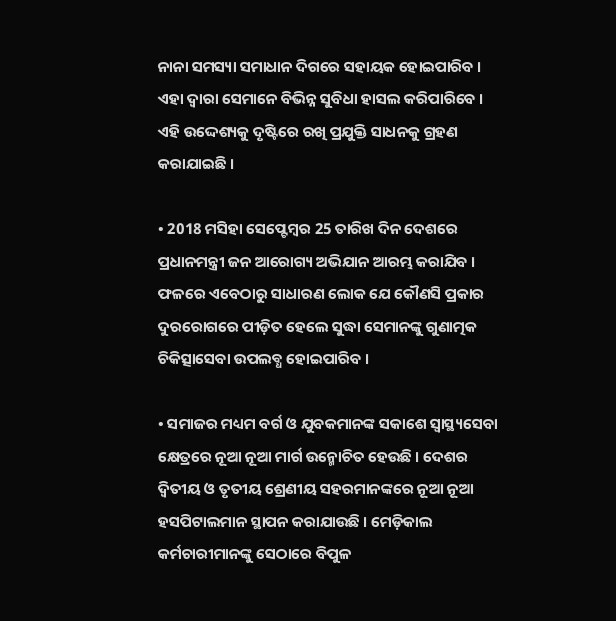ନାନା ସମସ୍ୟା ସମାଧାନ ଦିଗରେ ସହାୟକ ହୋଇପାରିବ । ଏହା ଦ୍ୱାରା ସେମାନେ ବିଭିନ୍ନ ସୁବିଧା ହାସଲ କରିପାରିବେ । ଏହି ଉଦ୍ଦେଶ୍ୟକୁ ଦୃଷ୍ଟିରେ ରଖି ପ୍ରଯୁକ୍ତି ସାଧନକୁ ଗ୍ରହଣ କରାଯାଇଛି ।

• 2018 ମସିହା ସେପ୍ଟେମ୍ବର 25 ତାରିଖ ଦିନ ଦେଶରେ ପ୍ରଧାନମନ୍ତ୍ରୀ ଜନ ଆରୋଗ୍ୟ ଅଭିଯାନ ଆରମ୍ଭ କରାଯିବ । ଫଳରେ ଏବେଠାରୁ ସାଧାରଣ ଲୋକ ଯେ କୌଣସି ପ୍ରକାର ଦୁରରୋଗରେ ପୀଡ଼ିତ ହେଲେ ସୁଦ୍ଧା ସେମାନଙ୍କୁ ଗୁଣାତ୍ମକ ଚିକିତ୍ସାସେବା ଉପଲବ୍ଧ ହୋଇପାରିବ ।

• ସମାଜର ମଧ୍ୟମ ବର୍ଗ ଓ ଯୁବକମାନଙ୍କ ସକାଶେ ସ୍ୱାସ୍ଥ୍ୟସେବା କ୍ଷେତ୍ରରେ ନୂଆ ନୂଆ ମାର୍ଗ ଉନ୍ମୋଚିତ ହେଉଛି । ଦେଶର ଦ୍ୱିତୀୟ ଓ ତୃତୀୟ ଶ୍ରେଣୀୟ ସହରମାନଙ୍କରେ ନୂଆ ନୂଆ ହସପିଟାଲମାନ ସ୍ଥାପନ କରାଯାଉଛି । ମେଡ଼ିକାଲ କର୍ମଚାରୀମାନଙ୍କୁ ସେଠାରେ ବିପୁଳ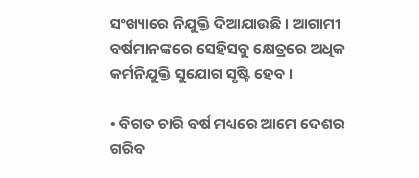ସଂଖ୍ୟାରେ ନିଯୁକ୍ତି ଦିଆଯାଉଛି । ଆଗାମୀ ବର୍ଷମାନଙ୍କରେ ସେହିସବୁ କ୍ଷେତ୍ରରେ ଅଧିକ କର୍ମନିଯୁକ୍ତି ସୁଯୋଗ ସୃଷ୍ଟି ହେବ ।

• ବିଗତ ଚାରି ବର୍ଷ ମଧ୍ୟରେ ଆମେ ଦେଶର ଗରିବ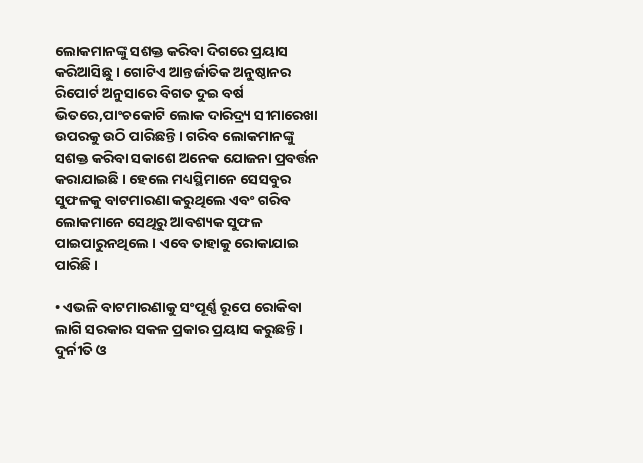ଲୋକମାନଙ୍କୁ ସଶକ୍ତ କରିବା ଦିଗରେ ପ୍ରୟାସ କରିଆସିଛୁ । ଗୋଟିଏ ଆନ୍ତର୍ଜାତିକ ଅନୁଷ୍ଠାନର ରିପୋର୍ଟ ଅନୁସାରେ ବିଗତ ଦୁଇ ବର୍ଷ ଭିତରେ,ପାଂଚକୋଟି ଲୋକ ଦାରିଦ୍ର୍ୟ ସୀମାରେଖା ଉପରକୁ ଉଠି ପାରିଛନ୍ତି । ଗରିବ ଲୋକମାନଙ୍କୁ ସଶକ୍ତ କରିବା ସକାଶେ ଅନେକ ଯୋଜନା ପ୍ରବର୍ତ୍ତନ କରାଯାଇଛି । ହେଲେ ମଧ୍ୟସ୍ଥିମାନେ ସେସବୁର ସୁଫଳକୁ ବାଟମାରଣା କରୁଥିଲେ ଏବଂ ଗରିବ ଲୋକମାନେ ସେଥିରୁ ଆବଶ୍ୟକ ସୁଫଳ ପାଇପାରୁନଥିଲେ । ଏବେ ତାହାକୁ ରୋକାଯାଇ ପାରିଛି ।

• ଏଭଳି ବାଟମାରଣାକୁ ସଂପୂର୍ଣ୍ଣ ରୂପେ ରୋକିବା ଲାଗି ସରକାର ସକଳ ପ୍ରକାର ପ୍ରୟାସ କରୁଛନ୍ତି । ଦୁର୍ନୀତି ଓ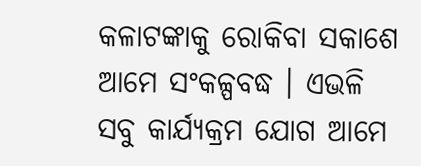କଳାଟଙ୍କାକୁ ରୋକିବା ସକାଶେ ଆମେ ସଂକଳ୍ପବଦ୍ଧ । ଏଭଳି ସବୁ କାର୍ଯ୍ୟକ୍ରମ ଯୋଗ ଆମେ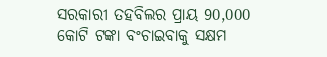ସରକାରୀ ତହବିଲର ପ୍ରାୟ 90,000 କୋଟି ଟଙ୍କା ବଂଚାଇବାକୁ ସକ୍ଷମ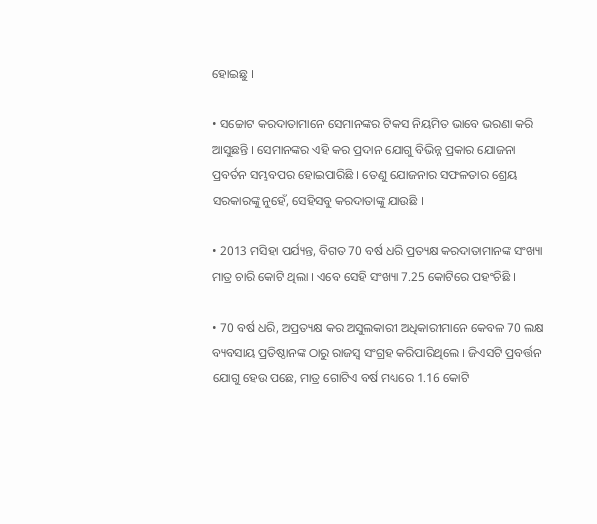ହୋଇଛୁ ।

• ସଚ୍ଚୋଟ କରଦାତାମାନେ ସେମାନଙ୍କର ଟିକସ ନିୟମିତ ଭାବେ ଭରଣା କରି ଆସୁଛନ୍ତି । ସେମାନଙ୍କର ଏହି କର ପ୍ରଦାନ ଯୋଗୁ ବିଭିନ୍ନ ପ୍ରକାର ଯୋଜନା ପ୍ରବର୍ତନ ସମ୍ଭବପର ହୋଇପାରିଛି । ତେଣୁ ଯୋଜନାର ସଫଳତାର ଶ୍ରେୟ ସରକାରଙ୍କୁ ନୁହେଁ, ସେହିସବୁ କରଦାତାଙ୍କୁ ଯାଉଛି ।

• 2013 ମସିହା ପର୍ଯ୍ୟନ୍ତ, ବିଗତ 70 ବର୍ଷ ଧରି ପ୍ରତ୍ୟକ୍ଷ କରଦାତାମାନଙ୍କ ସଂଖ୍ୟା ମାତ୍ର ଚାରି କୋଟି ଥିଲା । ଏବେ ସେହି ସଂଖ୍ୟା 7.25 କୋଟିରେ ପହଂଚିଛି ।

• 70 ବର୍ଷ ଧରି, ଅପ୍ରତ୍ୟକ୍ଷ କର ଅସୁଲକାରୀ ଅଧିକାରୀମାନେ କେବଳ 70 ଲକ୍ଷ ବ୍ୟବସାୟ ପ୍ରତିଷ୍ଠାନଙ୍କ ଠାରୁ ରାଜସ୍ୱ ସଂଗ୍ରହ କରିପାରିଥିଲେ । ଜିଏସଟି ପ୍ରବର୍ତ୍ତନ ଯୋଗୁ ହେଉ ପଛେ, ମାତ୍ର ଗୋଟିଏ ବର୍ଷ ମଧ୍ୟରେ 1.16 କୋଟି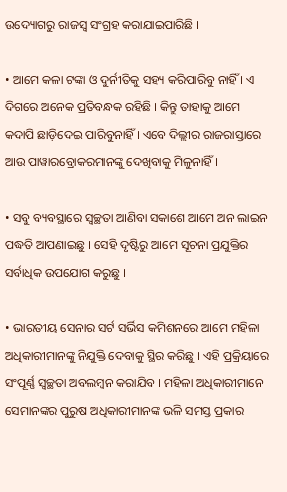ଉଦ୍ୟୋଗରୁ ରାଜସ୍ୱ ସଂଗ୍ରହ କରାଯାଇପାରିଛି ।

• ଆମେ କଳା ଟଙ୍କା ଓ ଦୁର୍ନୀତିକୁ ସହ୍ୟ କରିପାରିବୁ ନାହିଁ । ଏ ଦିଗରେ ଅନେକ ପ୍ରତିବନ୍ଧକ ରହିଛି । କିନ୍ତୁ ତାହାକୁ ଆମେ କଦାପି ଛାଡ଼ିଦେଇ ପାରିବୁନାହିଁ । ଏବେ ଦିଲ୍ଲୀର ରାଜରାସ୍ତାରେ ଆଉ ପାୱାରବ୍ରୋକରମାନଙ୍କୁ ଦେଖିବାକୁ ମିଳୁନାହିଁ ।

• ସବୁ ବ୍ୟବସ୍ଥାରେ ସ୍ୱଚ୍ଛତା ଆଣିବା ସକାଶେ ଆମେ ଅନ ଲାଇନ ପଦ୍ଧତି ଆପଣାଇଛୁ । ସେହି ଦୃଷ୍ଟିରୁ ଆମେ ସୂଚନା ପ୍ରଯୁକ୍ତିର ସର୍ବାଧିକ ଉପଯୋଗ କରୁଛୁ ।

• ଭାରତୀୟ ସେନାର ସର୍ଟ ସର୍ଭିସ କମିଶନରେ ଆମେ ମହିଳା ଅଧିକାରୀମାନଙ୍କୁ ନିଯୁକ୍ତି ଦେବାକୁ ସ୍ଥିର କରିଛୁ । ଏହି ପ୍ରକ୍ରିୟାରେ ସଂପୂର୍ଣ୍ଣ ସ୍ୱଚ୍ଛତା ଅବଲମ୍ବନ କରାଯିବ । ମହିଳା ଅଧିକାରୀମାନେ ସେମାନଙ୍କର ପୁରୁଷ ଅଧିକାରୀମାନଙ୍କ ଭଳି ସମସ୍ତ ପ୍ରକାର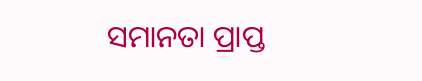ସମାନତା ପ୍ରାପ୍ତ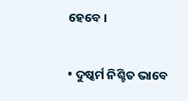ହେବେ ।

• ଦୁଷ୍କର୍ମ ନିଶ୍ଚିତ ଭାବେ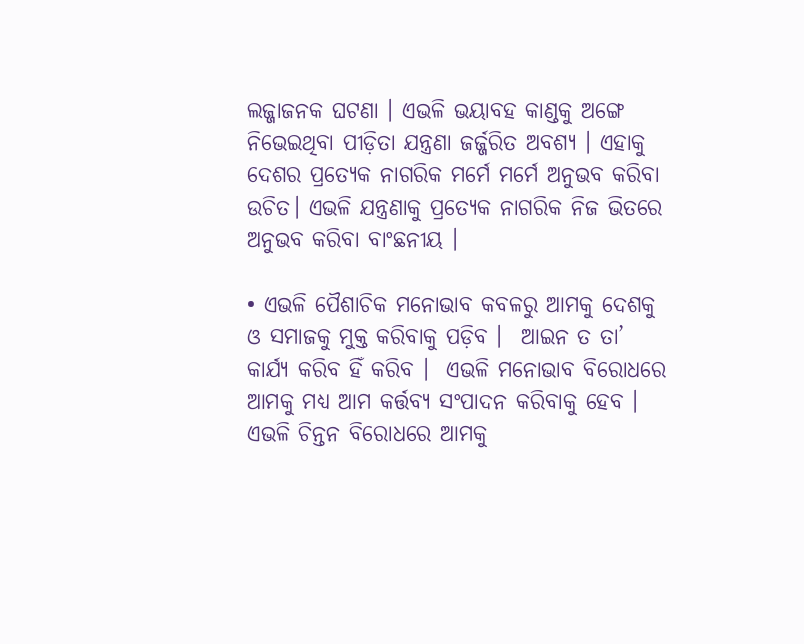ଲଜ୍ଜାଜନକ ଘଟଣା । ଏଭଳି ଭୟାବହ କାଣ୍ଡକୁ ଅଙ୍ଗେ ନିଭେଇଥିବା ପୀଡ଼ିତା ଯନ୍ତ୍ରଣା ଜର୍ଜ୍ଜରିତ ଅବଶ୍ୟ । ଏହାକୁ ଦେଶର ପ୍ରତ୍ୟେକ ନାଗରିକ ମର୍ମେ ମର୍ମେ ଅନୁଭବ କରିବା ଉଚିତ। ଏଭଳି ଯନ୍ତ୍ରଣାକୁ ପ୍ରତ୍ୟେକ ନାଗରିକ ନିଜ ଭିତରେ ଅନୁଭବ କରିବା ବାଂଛନୀୟ ।

• ଏଭଳି ପୈଶାଚିକ ମନୋଭାବ କବଳରୁ ଆମକୁ ଦେଶକୁ ଓ ସମାଜକୁ ମୁକ୍ତ କରିବାକୁ ପଡ଼ିବ ।  ଆଇନ ତ ତା’ କାର୍ଯ୍ୟ କରିବ ହିଁ କରିବ ।  ଏଭଳି ମନୋଭାବ ବିରୋଧରେ ଆମକୁ ମଧ୍ୟ ଆମ କର୍ତ୍ତବ୍ୟ ସଂପାଦନ କରିବାକୁ ହେବ । ଏଭଳି ଚିନ୍ତନ ବିରୋଧରେ ଆମକୁ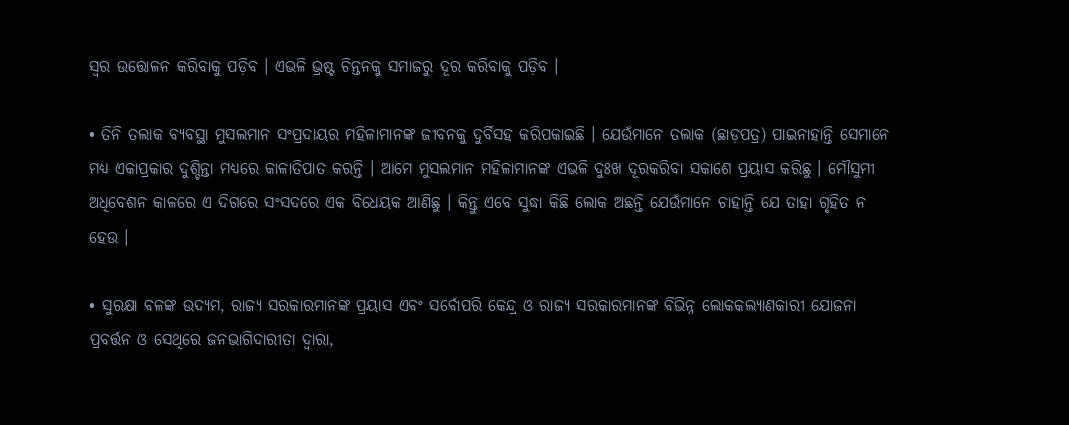ସ୍ୱର ଉତ୍ତୋଳନ କରିବାକୁ ପଡ଼ିବ । ଏଭଳି ଭ୍ରଷ୍ଟ ଚିନ୍ତନକୁ ସମାଜରୁ ଦୂର କରିବାକୁ ପଡ଼ିବ ।

• ତିନି ତଲାକ ବ୍ୟବସ୍ଥା ମୁସଲମାନ ସଂପ୍ରଦାୟର ମହିଳାମାନଙ୍କ ଜୀବନକୁ ଦୁର୍ବିସହ କରିପକାଇଛି । ଯେଉଁମାନେ ତଲାକ (ଛାଡ଼ପତ୍ର) ପାଇନାହାନ୍ତି ସେମାନେ ମଧ୍ୟ ଏକାପ୍ରକାର ଦୁଶ୍ଚିନ୍ତା ମଧ୍ୟରେ କାଳାତିପାତ କରନ୍ତି । ଆମେ ମୁସଲମାନ ମହିଳାମାନଙ୍କ ଏଭଳି ଦୁଃଖ ଦୂରକରିବା ସକାଶେ ପ୍ରୟାସ କରିଛୁ । ମୌସୁମୀ ଅଧିବେଶନ କାଳରେ ଏ ଦିଗରେ ସଂସଦରେ ଏକ ବିଧେୟକ ଆଣିଛୁ । କିନ୍ତୁ ଏବେ ସୁଦ୍ଧା କିଛି ଲୋକ ଅଛନ୍ତି ଯେଉଁମାନେ ଚାହାନ୍ତି ଯେ ତାହା ଗୃହିତ ନ ହେଉ ।

• ସୁରକ୍ଷା ବଳଙ୍କ ଉଦ୍ୟମ, ରାଜ୍ୟ ସରକାରମାନଙ୍କ ପ୍ରୟାସ ଏବଂ ସର୍ବୋପରି କେନ୍ଦ୍ର ଓ ରାଜ୍ୟ ସରକାରମାନଙ୍କ ବିଭିନ୍ନ ଲୋକକଲ୍ୟାଣକାରୀ ଯୋଜନା ପ୍ରବର୍ତ୍ତନ ଓ ସେଥିରେ ଜନଭାଗିଦାରୀତା ଦ୍ୱାରା,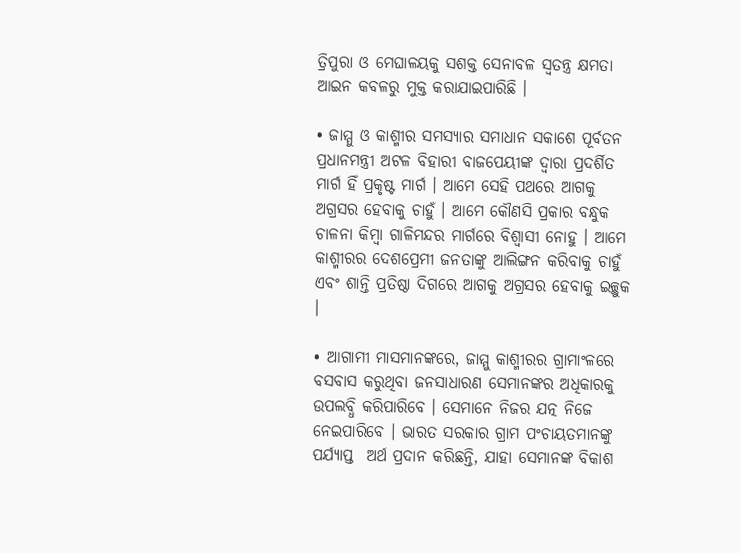ତ୍ରିପୁରା ଓ ମେଘାଳୟକୁ ସଶକ୍ତ ସେନାବଳ ସ୍ୱତନ୍ତ୍ର କ୍ଷମତା ଆଇନ କବଳରୁ ମୁକ୍ତ କରାଯାଇପାରିଛି ।

• ଜାମ୍ମୁ ଓ କାଶ୍ମୀର ସମସ୍ୟାର ସମାଧାନ ସକାଶେ ପୂର୍ବତନ ପ୍ରଧାନମନ୍ତ୍ରୀ ଅଟଳ ବିହାରୀ ବାଜପେୟୀଙ୍କ ଦ୍ୱାରା ପ୍ରଦର୍ଶିତ ମାର୍ଗ ହିଁ ପ୍ରକୃଷ୍ଟ ମାର୍ଗ । ଆମେ ସେହି ପଥରେ ଆଗକୁ ଅଗ୍ରସର ହେବାକୁ ଚାହୁଁ । ଆମେ କୌଣସି ପ୍ରକାର ବନ୍ଧୁକ ଚାଳନା କିମ୍ବା ଗାଳିମନ୍ଦର ମାର୍ଗରେ ବିଶ୍ୱାସୀ ନୋହୁ । ଆମେ କାଶ୍ମୀରର ଦେଶପ୍ରେମୀ ଜନତାଙ୍କୁ ଆଲିଙ୍ଗନ କରିବାକୁ ଚାହୁଁ ଏବଂ ଶାନ୍ତି ପ୍ରତିଷ୍ଠା ଦିଗରେ ଆଗକୁ ଅଗ୍ରସର ହେବାକୁ ଇଚ୍ଛୁକ ।

• ଆଗାମୀ ମାସମାନଙ୍କରେ, ଜାମ୍ମୁ କାଶ୍ମୀରର ଗ୍ରାମାଂଳରେ ବସବାସ କରୁଥିବା ଜନସାଧାରଣ ସେମାନଙ୍କର ଅଧିକାରକୁ ଉପଲବ୍ଧି କରିପାରିବେ । ସେମାନେ ନିଜର ଯତ୍ନ ନିଜେ ନେଇପାରିବେ । ଭାରତ ସରକାର ଗ୍ରାମ ପଂଚାୟତମାନଙ୍କୁ ପର୍ଯ୍ୟାପ୍ତ  ଅର୍ଥ ପ୍ରଦାନ କରିଛନ୍ତି, ଯାହା ସେମାନଙ୍କ ବିକାଶ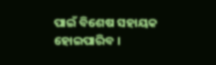ପାଇଁ ବିଶେଷ ସହାୟକ ହୋଇପାରିବ ।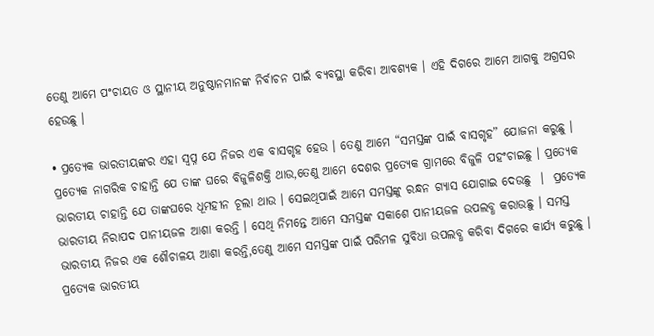ତେଣୁ ଆମେ ପଂଚାୟତ ଓ ସ୍ଥାନୀୟ ଅନୁଷ୍ଠାନମାନଙ୍କ ନିର୍ବାଚନ ପାଇଁ ବ୍ୟବସ୍ଥା କରିବା ଆବଶ୍ୟକ । ଏହି ଦିଗରେ ଆମେ ଆଗକୁ ଅଗ୍ରସର ହେଉଛୁ ।

• ପ୍ରତ୍ୟେକ ଭାରତୀୟଙ୍କର ଏହା ସ୍ୱପ୍ନ ଯେ ନିଜର ଏକ ବାସଗୃହ ହେଉ । ତେଣୁ ଆମେ “ସମସ୍ତଙ୍କ ପାଇଁ ବାସଗୃହ” ଯୋଜନା କରୁଛୁ । ପ୍ରତ୍ୟେକ ନାଗରିକ ଚାହାନ୍ତି ଯେ ତାଙ୍କ ଘରେ ବିଜୁଳିଶକ୍ତି ଥାଉ,ତେଣୁ ଆମେ ଦେଶର ପ୍ରତ୍ୟେକ ଗ୍ରାମରେ ବିଜୁଳି ପହଂଚାଇଛୁ । ପ୍ରତ୍ୟେକ ଭାରତୀୟ ଚାହାନ୍ତି ଯେ ତାଙ୍କଘରେ ଧୂମହୀନ ଚୂଲା ଥାଉ । ସେଇଥିପାଇଁ ଆମେ ସମସ୍ତଙ୍କୁ ରନ୍ଧନ ଗ୍ୟାସ ଯୋଗାଇ ଦେଉଛୁ  ।  ପ୍ରତ୍ୟେକ ଭାରତୀୟ ନିରାପଦ ପାନୀୟଜଳ ଆଶା କରନ୍ତି । ସେଥି ନିମନ୍ତେ ଆମେ ସମସ୍ତଙ୍କ ସକାଶେ ପାନୀୟଜଳ ଉପଲବ୍ଧ କରାଉଛୁ । ସମସ୍ତ ଭାରତୀୟ ନିଜର ଏକ ଶୌଚାଳୟ ଆଶା କରନ୍ତି,ତେଣୁ ଆମେ ସମସ୍ତଙ୍କ ପାଇଁ ପରିମଳ ସୁବିଧା ଉପଲବ୍ଧ କରିବା ଦିଗରେ କାର୍ଯ୍ୟ କରୁଛୁ ।  ପ୍ରତ୍ୟେକ ଭାରତୀୟ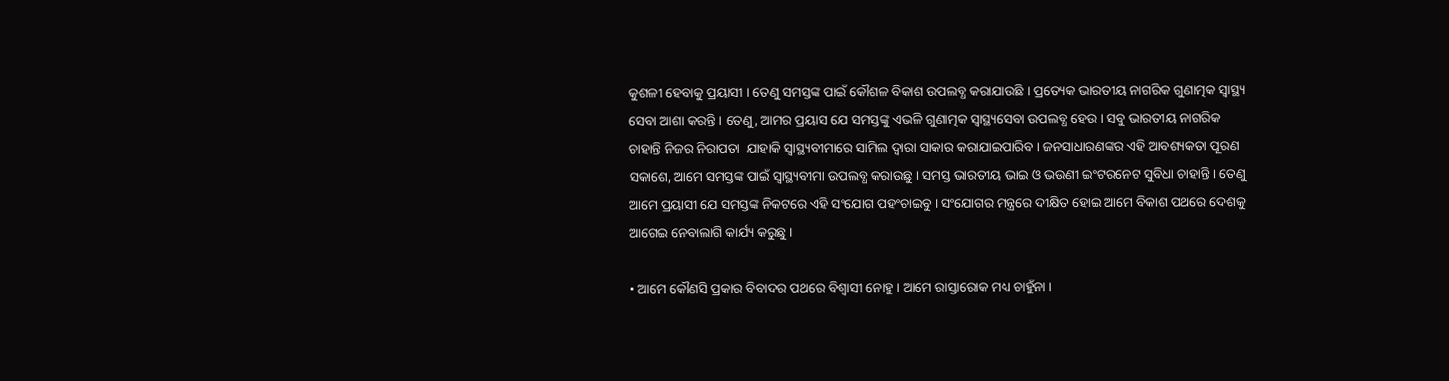କୁଶଳୀ ହେବାକୁ ପ୍ରୟାସୀ । ତେଣୁ ସମସ୍ତଙ୍କ ପାଇଁ କୌଶଳ ବିକାଶ ଉପଲବ୍ଧ କରାଯାଉଛି । ପ୍ରତ୍ୟେକ ଭାରତୀୟ ନାଗରିକ ଗୁଣାତ୍ମକ ସ୍ୱାସ୍ଥ୍ୟ ସେବା ଆଶା କରନ୍ତି । ତେଣୁ, ଆମର ପ୍ରୟାସ ଯେ ସମସ୍ତଙ୍କୁ ଏଭଳି ଗୁଣାତ୍ମକ ସ୍ୱାସ୍ଥ୍ୟସେବା ଉପଲବ୍ଧ ହେଉ । ସବୁ ଭାରତୀୟ ନାଗରିକ ଚାହାନ୍ତି ନିଜର ନିରାପତା  ଯାହାକି ସ୍ୱାସ୍ଥ୍ୟବୀମାରେ ସାମିଲ ଦ୍ୱାରା ସାକାର କରାଯାଇପାରିବ । ଜନସାଧାରଣଙ୍କର ଏହି ଆବଶ୍ୟକତା ପୂରଣ ସକାଶେ, ଆମେ ସମସ୍ତଙ୍କ ପାଇଁ ସ୍ୱାସ୍ଥ୍ୟବୀମା ଉପଲବ୍ଧ କରାଉଛୁ । ସମସ୍ତ ଭାରତୀୟ ଭାଇ ଓ ଭଉଣୀ ଇଂଟରନେଟ ସୁବିଧା ଚାହାନ୍ତି । ତେଣୁ ଆମେ ପ୍ରୟାସୀ ଯେ ସମସ୍ତଙ୍କ ନିକଟରେ ଏହି ସଂଯୋଗ ପହଂଚାଇବୁ । ସଂଯୋଗର ମନ୍ତ୍ରରେ ଦୀକ୍ଷିତ ହୋଇ ଆମେ ବିକାଶ ପଥରେ ଦେଶକୁ ଆଗେଇ ନେବାଲାଗି କାର୍ଯ୍ୟ କରୁଛୁ ।

• ଆମେ କୌଣସି ପ୍ରକାର ବିବାଦର ପଥରେ ବିଶ୍ୱାସୀ ନୋହୁ । ଆମେ ରାସ୍ତାରୋକ ମଧ୍ୟ ଚାହୁଁନା ।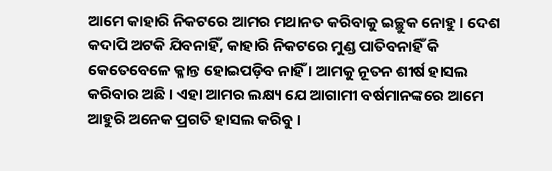ଆମେ କାହାରି ନିକଟରେ ଆମର ମଥାନତ କରିବାକୁ ଇଚ୍ଛୁକ ନୋହୁ । ଦେଶ କଦାପି ଅଟକି ଯିବନାହିଁ, କାହାରି ନିକଟରେ ମୁଣ୍ଡ ପାତିବନାହିଁ କି କେତେବେଳେ କ୍ଳାନ୍ତ ହୋଇପଡ଼ିବ ନାହିଁ । ଆମକୁ ନୂତନ ଶୀର୍ଷ ହାସଲ କରିବାର ଅଛି । ଏହା ଆମର ଲକ୍ଷ୍ୟ ଯେ ଆଗାମୀ ବର୍ଷମାନଙ୍କରେ ଆମେ ଆହୁରି ଅନେକ ପ୍ରଗତି ହାସଲ କରିବୁ ।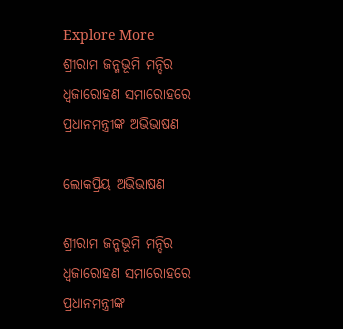Explore More
ଶ୍ରୀରାମ ଜନ୍ମଭୂମି ମନ୍ଦିର ଧ୍ଵଜାରୋହଣ ସମାରୋହରେ ପ୍ରଧାନମନ୍ତ୍ରୀଙ୍କ ଅଭିଭାଷଣ

ଲୋକପ୍ରିୟ ଅଭିଭାଷଣ

ଶ୍ରୀରାମ ଜନ୍ମଭୂମି ମନ୍ଦିର ଧ୍ଵଜାରୋହଣ ସମାରୋହରେ ପ୍ରଧାନମନ୍ତ୍ରୀଙ୍କ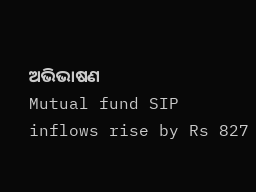ଅଭିଭାଷଣ
Mutual fund SIP inflows rise by Rs 827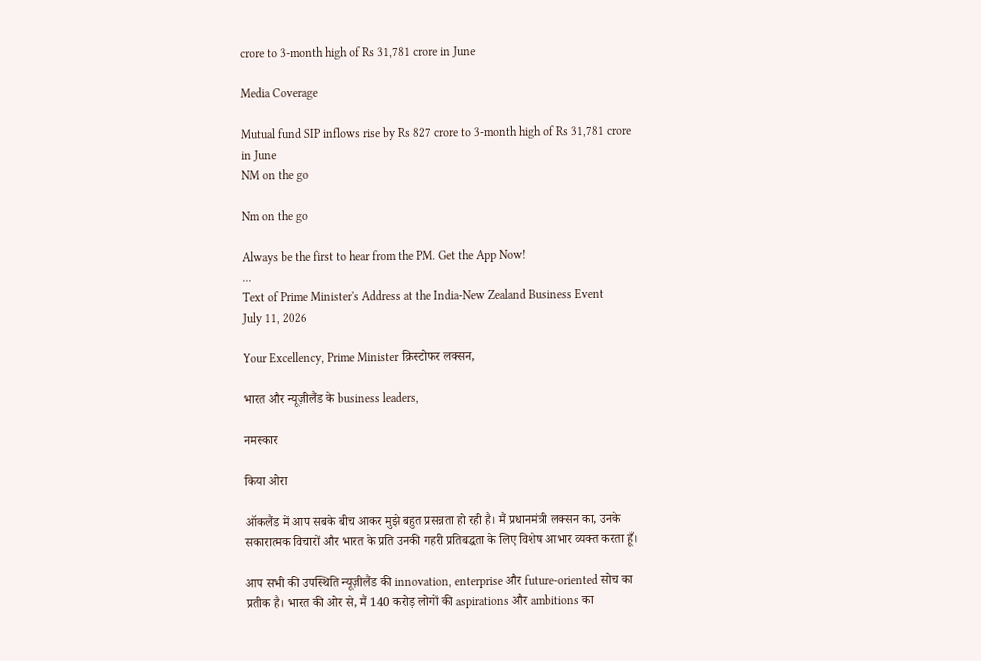crore to 3-month high of Rs 31,781 crore in June

Media Coverage

Mutual fund SIP inflows rise by Rs 827 crore to 3-month high of Rs 31,781 crore in June
NM on the go

Nm on the go

Always be the first to hear from the PM. Get the App Now!
...
Text of Prime Minister's Address at the India-New Zealand Business Event
July 11, 2026

Your Excellency, Prime Minister क्रिस्टोफर लक्सन,

भारत और न्यूज़ीलैंड के business leaders,

नमस्कार

किया ओरा

ऑकलैंड में आप सबके बीच आकर मुझे बहुत प्रसन्नता हो रही है। मैं प्रधानमंत्री लक्सन का, उनके सकारात्मक विचारों और भारत के प्रति उनकी गहरी प्रतिबद्धता के लिए विशेष आभार व्यक्त करता हूँ।

आप सभी की उपस्थिति न्यूज़ीलैंड की innovation, enterprise और future-oriented सोच का प्रतीक है। भारत की ओर से, मैं 140 करोड़ लोगों की aspirations और ambitions का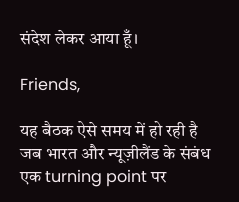संदेश लेकर आया हूँ।

Friends,

यह बैठक ऐसे समय में हो रही है जब भारत और न्यूज़ीलैंड के संबंध एक turning point पर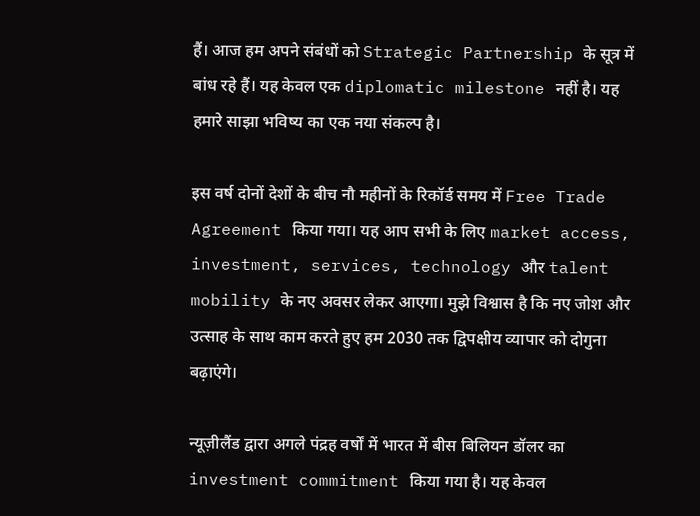हैं। आज हम अपने संबंधों को Strategic Partnership के सूत्र में बांध रहे हैं। यह केवल एक diplomatic milestone नहीं है। यह हमारे साझा भविष्य का एक नया संकल्प है।

इस वर्ष दोनों देशों के बीच नौ महीनों के रिकॉर्ड समय में Free Trade Agreement किया गया। यह आप सभी के लिए market access, investment, services, technology और talent mobility के नए अवसर लेकर आएगा। मुझे विश्वास है कि नए जोश और उत्साह के साथ काम करते हुए हम 2030 तक द्विपक्षीय व्यापार को दोगुना बढ़ाएंगे।

न्यूज़ीलैंड द्वारा अगले पंद्रह वर्षों में भारत में बीस बिलियन डॉलर का investment commitment किया गया है। यह केवल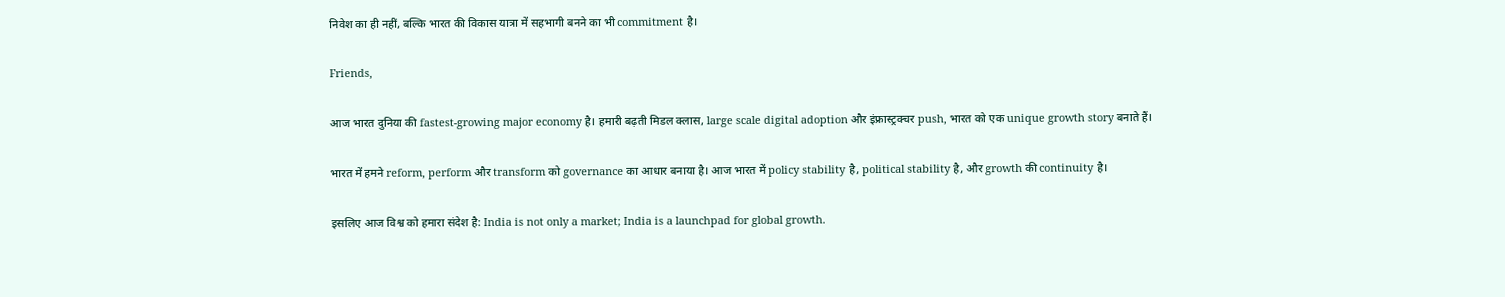निवेश का ही नहीं, बल्कि भारत की विकास यात्रा में सहभागी बनने का भी commitment है।

Friends,

आज भारत दुनिया की fastest-growing major economy है। हमारी बढ़ती मिडल क्लास, large scale digital adoption और इंफ्रास्ट्रक्चर push, भारत को एक unique growth story बनाते हैं।

भारत में हमने reform, perform और transform को governance का आधार बनाया है। आज भारत में policy stability है, political stability है, और growth की continuity है।

इसलिए आज विश्व को हमारा संदेश है: India is not only a market; India is a launchpad for global growth.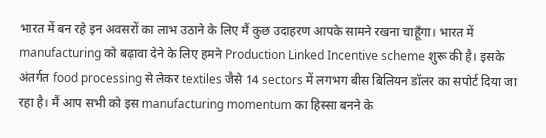भारत में बन रहे इन अवसरों का लाभ उठाने के लिए मैं कुछ उदाहरण आपके सामने रखना चाहूँगा। भारत में manufacturing को बढ़ावा देने के लिए हमने Production Linked Incentive scheme शुरू की है। इसके अंतर्गत food processing से लेकर textiles जैसे 14 sectors में लगभग बीस बिलियन डॉलर का सपोर्ट दिया जा रहा है। मैं आप सभी को इस manufacturing momentum का हिस्सा बनने के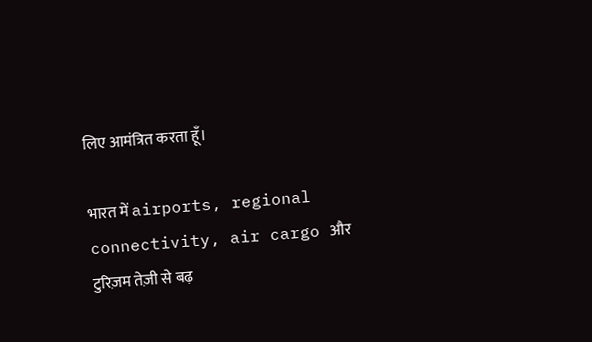लिए आमंत्रित करता हूँ।

भारत में airports, regional connectivity, air cargo और टुरिज़म तेज़ी से बढ़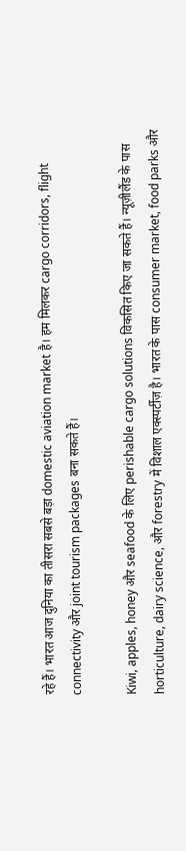रहे हैं। भारत आज दुनिया का तीसरा सबसे बड़ा domestic aviation market है। हम मिलकर cargo corridors, flight connectivity और joint tourism packages बना सकते हैं।

Kiwi, apples, honey और seafood के लिए perishable cargo solutions विकसित किए जा सकते हैं। न्यूज़ीलैंड के पास horticulture, dairy science, और forestry में विशाल एक्स्पर्टीज़ है। भारत के पास consumer market, food parks और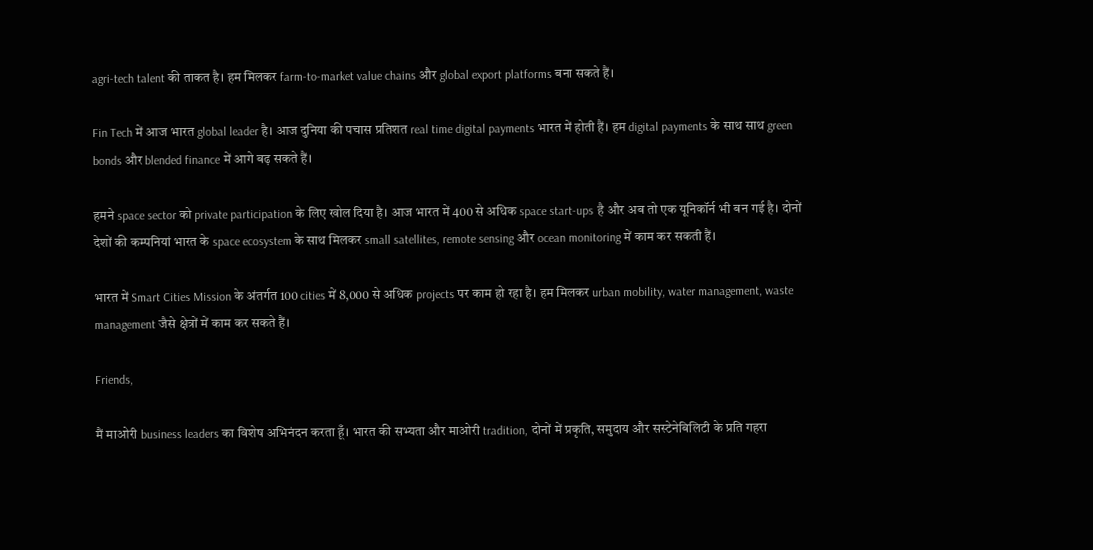agri-tech talent की ताकत है। हम मिलकर farm-to-market value chains और global export platforms बना सकते हैं।

Fin Tech में आज भारत global leader है। आज दुनिया की पचास प्रतिशत real time digital payments भारत में होती हैं। हम digital payments के साथ साथ green bonds और blended finance में आगे बढ़ सकते हैं।

हमने space sector को private participation के लिए खोल दिया है। आज भारत में 400 से अधिक space start-ups है और अब तो एक यूनिकॉर्न भी बन गई है। दोनों देशों की कम्पनियां भारत के space ecosystem के साथ मिलकर small satellites, remote sensing और ocean monitoring में काम कर सकती हैं।

भारत में Smart Cities Mission के अंतर्गत 100 cities में 8,000 से अधिक projects पर काम हो रहा है। हम मिलकर urban mobility, water management, waste management जैसे क्षेत्रों में काम कर सकते हैं।

Friends,

मैं माओरी business leaders का विशेष अभिनंदन करता हूँ। भारत की सभ्यता और माओरी tradition, दोनों में प्रकृति, समुदाय और सस्टेनेबिलिटी के प्रति गहरा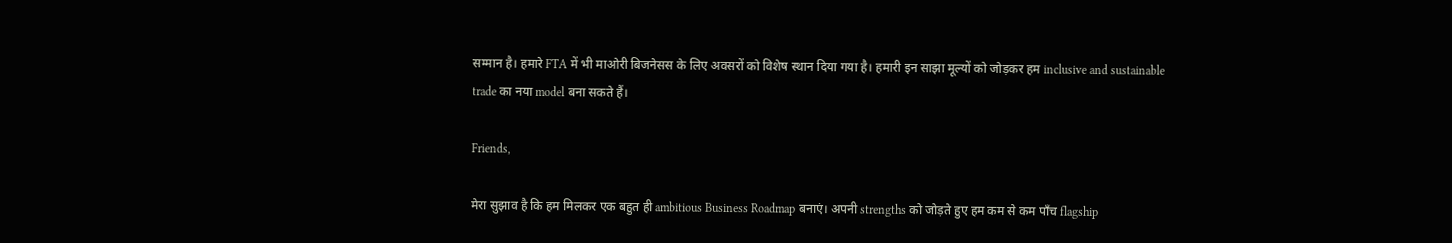सम्मान है। हमारे FTA में भी माओरी बिजनेसस के लिए अवसरों को विशेष स्थान दिया गया है। हमारी इन साझा मूल्यों को जोड़कर हम inclusive and sustainable trade का नया model बना सकते हैं।

Friends,

मेरा सुझाव है कि हम मिलकर एक बहुत ही ambitious Business Roadmap बनाएं। अपनी strengths को जोड़ते हुए हम कम से कम पाँच flagship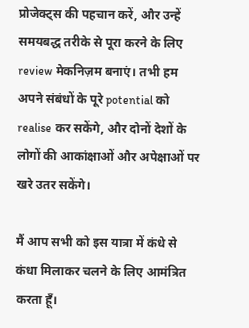प्रोजेक्ट्स की पहचान करें, और उन्हें समयबद्ध तरीके से पूरा करने के लिए review मेकनिज़म बनाएं। तभी हम अपने संबंधों के पूरे potential को realise कर सकेंगे, और दोनों देशों के लोगों की आकांक्षाओं और अपेक्षाओं पर खरे उतर सकेंगे।

मैं आप सभी को इस यात्रा में कंधे से कंधा मिलाकर चलने के लिए आमंत्रित करता हूँ।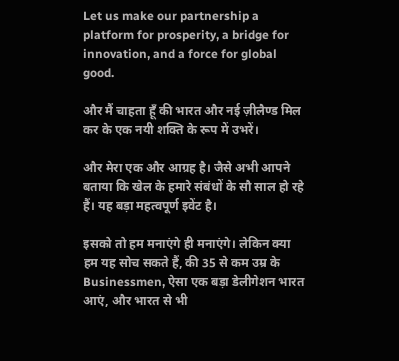Let us make our partnership a platform for prosperity, a bridge for innovation, and a force for global good.

और मैं चाहता हूँ की भारत और नई ज़ीलैण्ड मिल कर के एक नयी शक्ति के रूप में उभरें।

और मेरा एक और आग्रह है। जैसे अभी आपने बताया कि खेल के हमारे संबंधों के सौ साल हो रहे हैं। यह बड़ा महत्वपूर्ण इवेंट है।

इसको तो हम मनाएंगे ही मनाएंगे। लेकिन क्या हम यह सोच सकते हैं, की 35 से कम उम्र के Businessmen, ऐसा एक बड़ा डेलीगेशन भारत आएं, और भारत से भी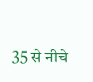35 से नीचे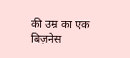की उम्र का एक बिज़नेस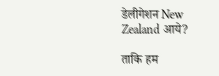डेलीगेशन New Zealand आये?

ताकि हम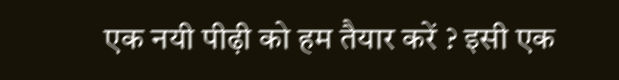एक नयी पीढ़ी को हम तैयार करें ? इसी एक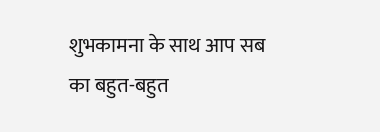शुभकामना के साथ आप सब का बहुत-बहुत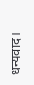धन्यवाद।